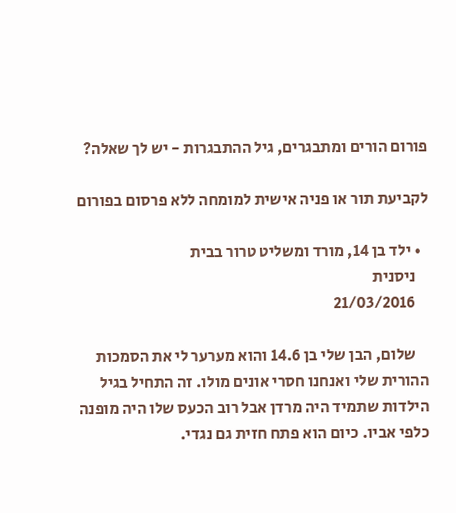פורום הורים ומתבגרים, גיל ההתבגרות - יש לך שאלה?

לקביעת תור או פניה אישית למומחה ללא פרסום בפורום

  • ילד בן 14, מורד ומשליט טרור בבית
    ניסנית
    21/03/2016

    שלום, הבן שלי בן 14.6 והוא מערער לי את הסמכות ההורית שלי ואנחנו חסרי אונים מולו. זה התחיל בגיל הילדות שתמיד היה מרדן אבל רוב הכעס שלו היה מופנה כלפי אביו. כיום הוא פתח חזית גם נגדי.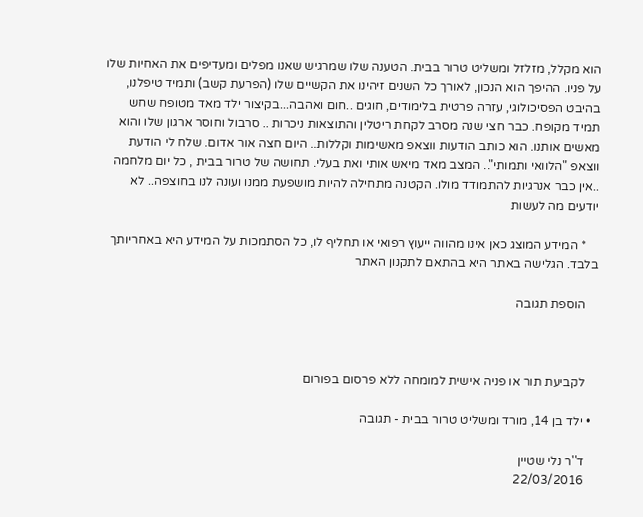הוא מקלל, מזלזל ומשליט טרור בבית. הטענה שלו שמרגיש שאנו מפלים ומעדיפים את האחיות שלו על פניו. ההיפך הוא הנכון, לאורך כל השנים זיהינו את הקשיים שלו (הפרעת קשב) ותמיד טיפלנו, בהיבט הפסיכולוגי, עזרה פרטית בלימודים, חוגים ..חום ואהבה...בקיצור ילד מאד מטופח שחש תמיד מקופח. כבר חצי שנה מסרב לקחת ריטלין והתוצאות ניכרות .. סרבול וחוסר ארגון שלו והוא מאשים אותנו. הוא כותב הודעות ווצאפ מאשימות וקללות.. היום חצה אור אדום. שלח לי הודעת ווצאפ "הלוואי ותמותי".. המצב מאד מיאש אותי ואת בעלי. תחושה של טרור בבית , כל יום מלחמה ..אין כבר אנרגיות להתמודד מולו. הקטנה מתחילה להיות מושפעת ממנו ועונה לנו בחוצפה.. לא יודעים מה לעשות

    * המידע המוצג כאן אינו מהווה ייעוץ רפואי או תחליף לו, כל הסתמכות על המידע היא באחריותך בלבד. הגלישה באתר היא בהתאם לתקנון האתר

    הוספת תגובה



    לקביעת תור או פניה אישית למומחה ללא פרסום בפורום

  • ילד בן 14, מורד ומשליט טרור בבית - תגובה

    ד''ר נלי שטיין
    22/03/2016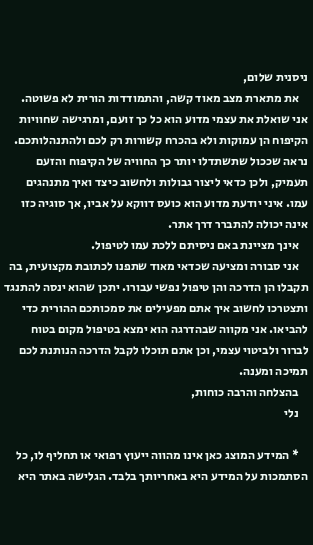ניסנית שלום,
    את מתארת מצב מאוד קשה, והתמודדות הורית לא פשוטה. אני שואלת את עצמי מדוע הוא כל כך זועם, ומרגישה שחוויות הקיפוח הן עמוקות ולא בהכרח קשורות רק לכם ולהתנהלותכם. נראה שככול שתשתדלו יותר כך החוויה של הקיפוח והזעם תעמיק, ולכן כדאי ליצור גבולות ולחשוב כיצד ואיך מתנהגים עמו. איני יודעת מדוע הוא כועס דווקא על אביו, אך סוגיה כזו אינה יכולה להתברר דרך אתר.
    אינך מציינת באם ניסיתם ללכת עמו לטיפול.
    אני סבורה ומציעה שכדאי מאוד שתפנו לכתובת מקצועית, בה תקבלו הן הדרכה והן טיפול נפשי עבורו. יתכן שהוא ינסה להתנגד ותצטרכו לחשוב איך אתם מפעילים את סמכותכם ההורית כדי להביאו. אני מקווה שבהדרגה הוא ימצא בטיפול מקום בטוח לברור ולביטוי עצמי, וכן אתם תוכלו לקבל הדרכה הנותנת לכם תמיכה ומענה.
    בהצלחה והרבה כוחות,
    נלי

    * המידע המוצג כאן אינו מהווה ייעוץ רפואי או תחליף לו, כל הסתמכות על המידע היא באחריותך בלבד. הגלישה באתר היא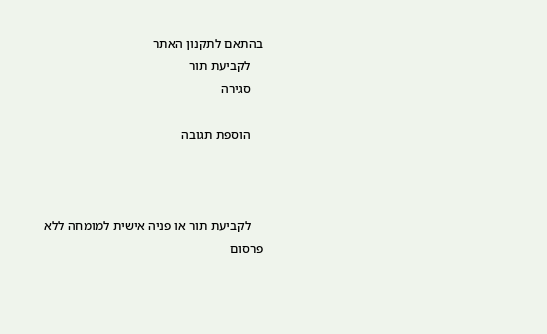בהתאם לתקנון האתר
    לקביעת תור
    סגירה

    הוספת תגובה



    לקביעת תור או פניה אישית למומחה ללא פרסום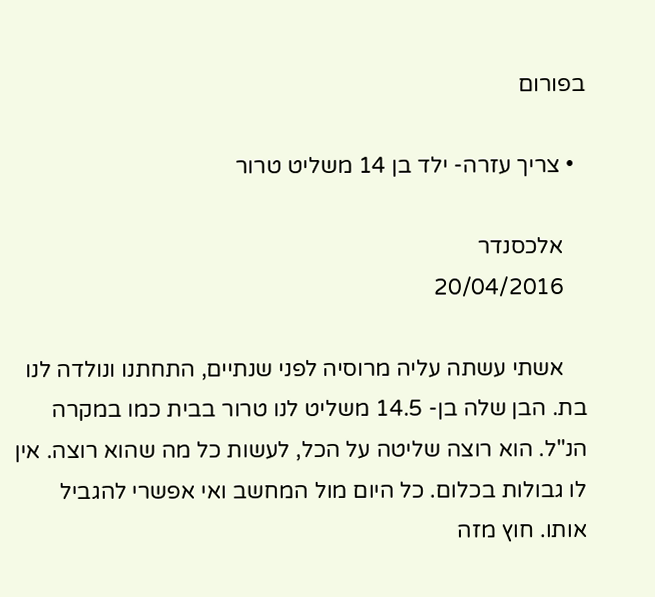בפורום

  • צריך עזרה- ילד בן 14 משליט טרור

    אלכסנדר
    20/04/2016

    אשתי עשתה עליה מרוסיה לפני שנתיים, התחתנו ונולדה לנו בת. הבן שלה בן- 14.5 משליט לנו טרור בבית כמו במקרה הנ"ל. הוא רוצה שליטה על הכל, לעשות כל מה שהוא רוצה. אין לו גבולות בכלום. כל היום מול המחשב ואי אפשרי להגביל אותו. חוץ מזה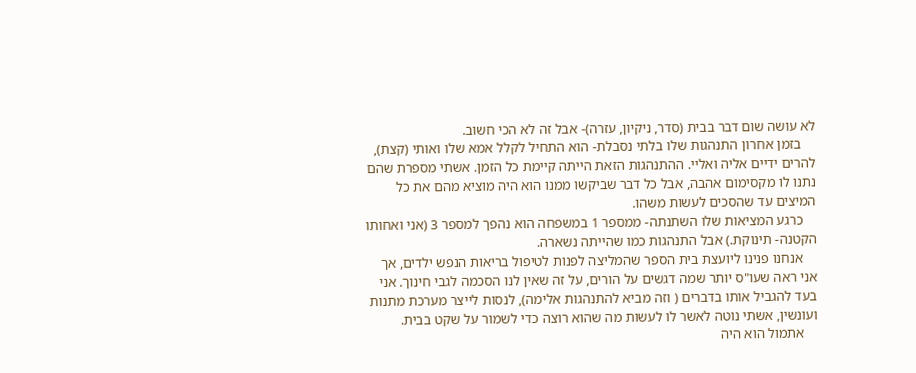לא עושה שום דבר בבית (סדר, ניקיון, עזרה)- אבל זה לא הכי חשוב.
    בזמן אחרון התנהגות שלו בלתי נסבלת- הוא התחיל לקלל אמא שלו ואותי (קצת), להרים ידיים אליה ואליי. ההתנהגות הזאת הייתה קיימת כל הזמן. אשתי מספרת שהם נתנו לו מקסימום אהבה, אבל כל דבר שביקשו ממנו הוא היה מוציא מהם את כל המיצים עד שהסכים לעשות משהו.
    כרגע המציאות שלו השתנתה- ממספר 1 במשפחה הוא נהפך למספר 3 (אני ואחותו הקטנה- תינוקת.) אבל התנהגות כמו שהייתה נשארה.
    אנחנו פנינו ליועצת בית הספר שהמליצה לפנות לטיפול בריאות הנפש ילדים, אך אני ראה שעו"ס יותר שמה דגשים על הורים, על זה שאין לנו הסכמה לגבי חינוך. אני בעד להגביל אותו בדברים ( וזה מביא להתנהגות אלימה), לנסות לייצר מערכת מתנות ועונשין, אשתי נוטה לאשר לו לעשות מה שהוא רוצה כדי לשמור על שקט בבית.
    אתמול הוא היה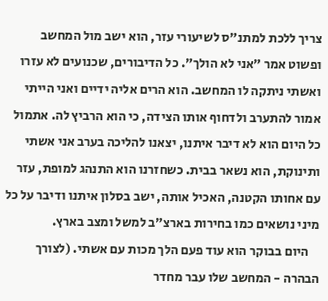צריך ללכת למתנ"ס לשיעורי עזר, הוא ישב מול המחשב ופשוט אמר "אני לא הולך". כל הדיבורים, שכנועים לא עזרו ואשתי ניתקה לו המחשב. הוא הרים אליה ידיים ואני הייתי אמור להתערב ולדחוף אותו הצידה, כי הוא הרביץ לה. אתמול כל היום הוא לא דיבר איתנו, יצאנו להליכה בערב אני אשתי ותינוקת, הוא נשאר בבית. כשחזרנו הוא התנהג למופת, עזר עם אחותו הקטנה, האכיל אותה, ישב בסלון איתנו ודיבר על כל מיני נושאים כמו בחירות בארצ"ב למשל ומצב בארץ.
    היום בבוקר הוא עוד פעם הלך מכות עם אשתי. (לצורך הבהרה - המחשב שלו עבר מחדר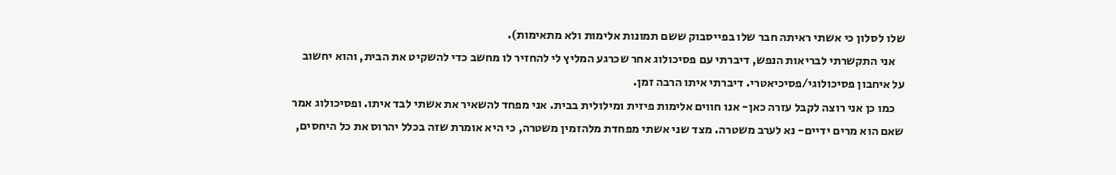שלו לסלון כי אשתי ראיתה חבר שלו בפייסבוק ששם תמונות אלימות ולא מתאימות).
    אני התקשרתי לבריאות הנפש, דיברתי עם פסיכולוג אחר שכרגע המליץ לי להחזיר לו מחשב כדי להשקיט את הבית, והוא יחשוב על איחבון פסיכולוגי/פסיכיאטרי. דיברתי איתו הרבה זמן.
    כמו כן אני רוצה לקבל עזרה כאן- אנו חווים אלימות פיזית ומילולית בבית. אני מפחד להשאיר את אשתי לבד איתו. ופסיכולוג אמר שאם הוא מרים ידיים- נא לערב משטרה. מצד שני אשתי מפחדת מלהזמין משטרה, כי היא אומרת שזה בכלל יהרוס את כל היחסים,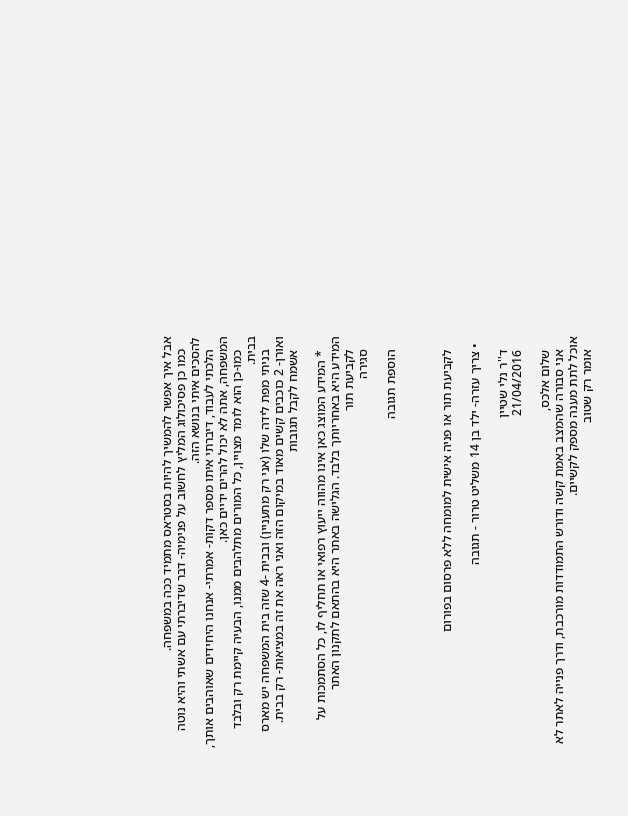אבל איך אפשר להמשיך להיות בסטראס מתמיד ככה במשפחה.
    כמו כן פסיכולוג המליץ לחשוב על פנימיה- דבר שדיברתי עם אשתי והיא נוטה להסכים איתי בנושא הזה.
    הלכתי לעבוד, דיברתי איתו מספר דקות- אמרתי- אנחנו היחידים שאוהבים אותך, המשפחה, אתה לא יכול להרים ידיים כאן.
    כמו-כן הוא לומד מצויין, כל המורים מתלהבים ממנו, הבעיה קיימת רק ובלבד בבית.
    בניתי מפת לידה שלו (אני רק מתעניין) ובבית -4 שזה בית המשפחה יש מארס ואורן- 2 כוכבים קשים מאוד במיקום הזה ואני ראה את זה במציאות- רק בבית.
    אשמח לקבל תגובות

    * המידע המוצג כאן אינו מהווה ייעוץ רפואי או תחליף לו, כל הסתמכות על המידע היא באחריותך בלבד. הגלישה באתר היא בהתאם לתקנון האתר
    לקביעת תור
    סגירה

    הוספת תגובה



    לקביעת תור או פניה אישית למומחה ללא פרסום בפורום

  • צריך עזרה- ילד בן 14 משליט טרור - תגובה

    ד''ר נלי שטיין
    21/04/2016

    שלום אלכס,
    אני סבורה שהמצב באמת קשה ודורש התמודדות מורכבת, ודרך פנייה לאתר לא אוכל לתת מענה מספק לקשיים.
    אומר רק שטוב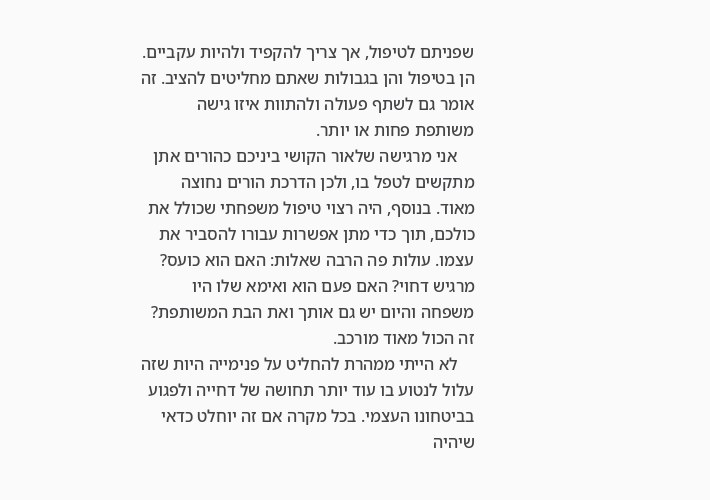שפניתם לטיפול, אך צריך להקפיד ולהיות עקביים. הן בטיפול והן בגבולות שאתם מחליטים להציב. זה אומר גם לשתף פעולה ולהתוות איזו גישה משותפת פחות או יותר.
    אני מרגישה שלאור הקושי ביניכם כהורים אתן מתקשים לטפל בו, ולכן הדרכת הורים נחוצה מאוד. בנוסף, היה רצוי טיפול משפחתי שכולל את כולכם, תוך כדי מתן אפשרות עבורו להסביר את עצמו. עולות פה הרבה שאלות: האם הוא כועס? מרגיש דחוי? האם פעם הוא ואימא שלו היו משפחה והיום יש גם אותך ואת הבת המשותפת? זה הכול מאוד מורכב.
    לא הייתי ממהרת להחליט על פנימייה היות שזה עלול לנטוע בו עוד יותר תחושה של דחייה ולפגוע בביטחונו העצמי. בכל מקרה אם זה יוחלט כדאי שיהיה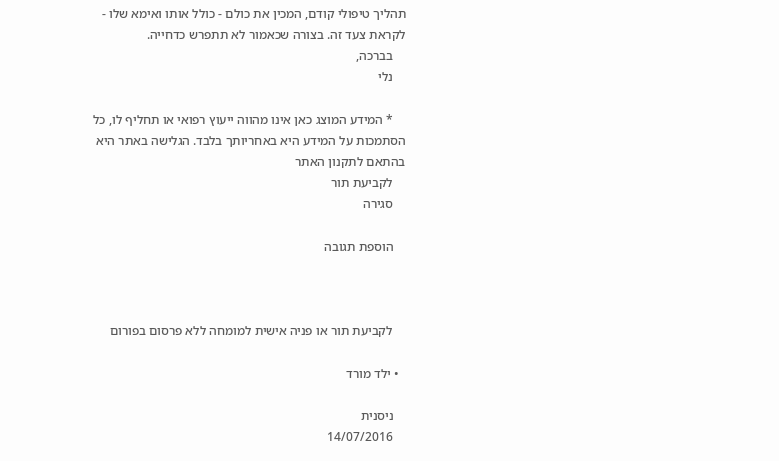תהליך טיפולי קודם, המכין את כולם - כולל אותו ואימא שלו - לקראת צעד זה. בצורה שכאמור לא תתפרש כדחייה.
    בברכה,
    נלי

    * המידע המוצג כאן אינו מהווה ייעוץ רפואי או תחליף לו, כל הסתמכות על המידע היא באחריותך בלבד. הגלישה באתר היא בהתאם לתקנון האתר
    לקביעת תור
    סגירה

    הוספת תגובה



    לקביעת תור או פניה אישית למומחה ללא פרסום בפורום

  • ילד מורד

    ניסנית
    14/07/2016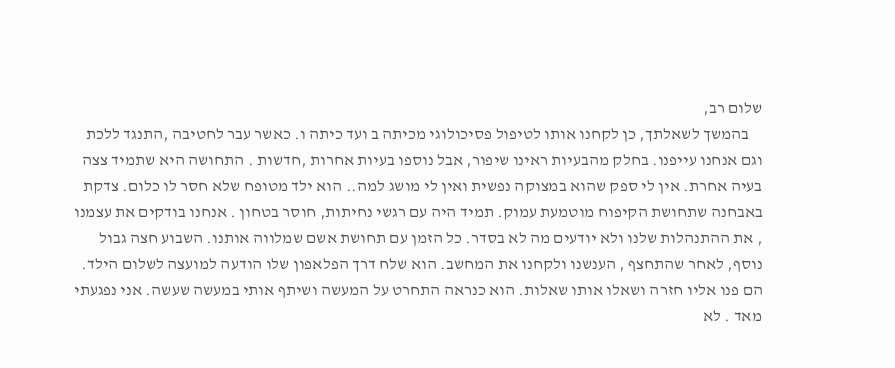שלום רב,
    בהמשך לשאלתך, כן לקחנו אותו לטיפול פסיכולוגי מכיתה ב ועד כיתה ו. כאשר עבר לחטיבה ,התנגד ללכת וגם אנחנו עייפנו. בחלק מהבעיות ראינו שיפור, אבל נוספו בעיות אחרות ,חדשות . התחושה היא שתמיד צצה בעיה אחרת. אין לי ספק שהוא במצוקה נפשית ואין לי מושג למה.. הוא ילד מטופח שלא חסר לו כלום. צדקת באבחנה שתחושת הקיפוח מוטמעת עמוק. תמיד היה עם רגשי נחיתות, חוסר בטחון . אנחנו בודקים את עצמנו , את ההתנהלות שלנו ולא יודעים מה לא בסדר. כל הזמן עם תחושת אשם שמלווה אותנו. השבוע חצה גבול נוסף, לאחר שהתחצף , הענשנו ולקחנו את המחשב. הוא שלח דרך הפלאפון שלו הודעה למועצה לשלום הילד. הם פנו אליו חזרה ושאלו אותו שאלות. הוא כנראה התחרט על המעשה ושיתף אותי במעשה שעשה. אני נפגעתי מאד . לא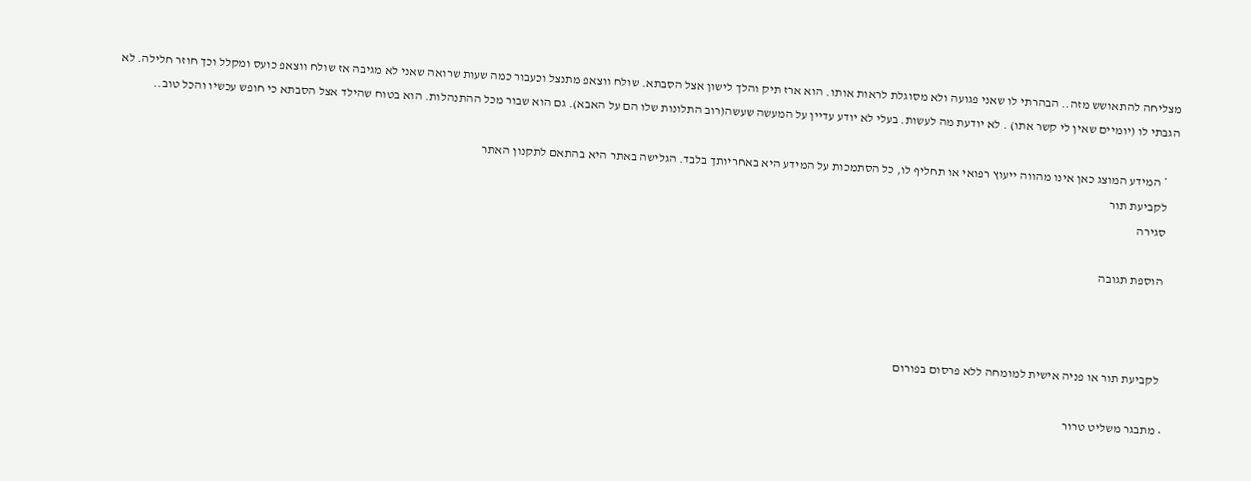מצליחה להתאושש מזה.. הבהרתי לו שאני פגועה ולא מסוגלת לראות אותו. הוא ארז תיק והלך לישון אצל הסבתא. שולח ווצאפ מתנצל וכעבור כמה שעות שרואה שאני לא מגיבה אז שולח ווצאפ כועס ומקלל וכך חוזר חלילה. לא הגבתי לו (יומיים שאין לי קשר אתו) . לא יודעת מה לעשות. בעלי לא יודע עדיין על המעשה שעשה(רוב התלונות שלו הם על האבא). גם הוא שבור מכל ההתנהלות. הוא בטוח שהילד אצל הסבתא כי חופש עכשיו והכל טוב..

    * המידע המוצג כאן אינו מהווה ייעוץ רפואי או תחליף לו, כל הסתמכות על המידע היא באחריותך בלבד. הגלישה באתר היא בהתאם לתקנון האתר
    לקביעת תור
    סגירה

    הוספת תגובה



    לקביעת תור או פניה אישית למומחה ללא פרסום בפורום

  • מתבגר משליט טרור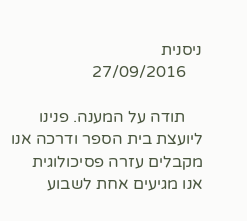ניסנית
    27/09/2016

    תודה על המענה. פנינו ליועצת בית הספר ודרכה אנו מקבלים עזרה פסיכולוגית אנו מגיעים אחת לשבוע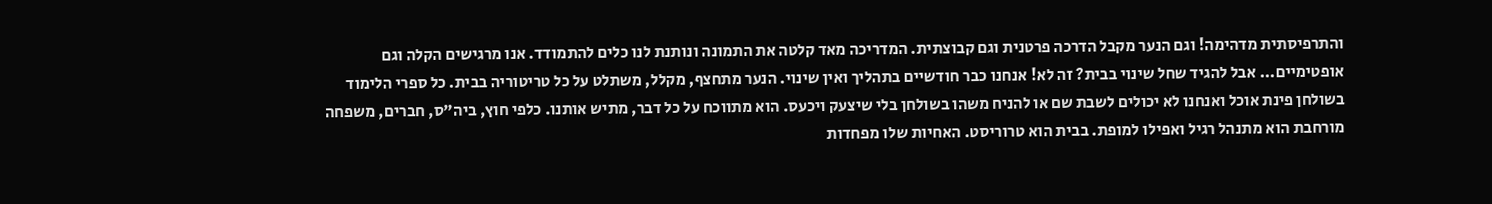והתרפיסתית מדהימה! וגם הנער מקבל הדרכה פרטנית וגם קבוצתית. המדריכה מאד קלטה את התמונה ונותנת לנו כלים להתמודד. אנו מרגישים הקלה וגם אופטימיים... אבל להגיד שחל שינוי בבית? זה לא! אנחנו כבר חודשיים בתהליך ואין שינוי. הנער מתחצף, מקלל, משתלט על כל טריטוריה בבית. כל ספרי הלימוד בשולחן פינת אוכל ואנחנו לא יכולים לשבת שם או להניח משהו בשולחן בלי שיצעק ויכעס. הוא מתווכח על כל דבר, מתיש אותנו. כלפי חוץ, ביה"ס, חברים, משפחה מורחבת הוא מתנהל רגיל ואפילו למופת. בבית הוא טרוריסט. האחיות שלו מפחדות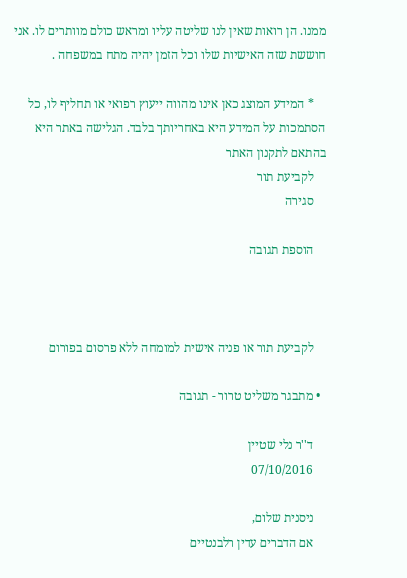ממנו. הן רואות שאין לנו שליטה עליו ומראש כולם מוותרים לו. אני חוששת שזה האישיות שלו וכל הזמן יהיה מתח במשפחה .

    * המידע המוצג כאן אינו מהווה ייעוץ רפואי או תחליף לו, כל הסתמכות על המידע היא באחריותך בלבד. הגלישה באתר היא בהתאם לתקנון האתר
    לקביעת תור
    סגירה

    הוספת תגובה



    לקביעת תור או פניה אישית למומחה ללא פרסום בפורום

  • מתבגר משליט טרור - תגובה

    ד''ר נלי שטיין
    07/10/2016

    ניסנית שלום,
    אם הדברים עדין רלבנטיים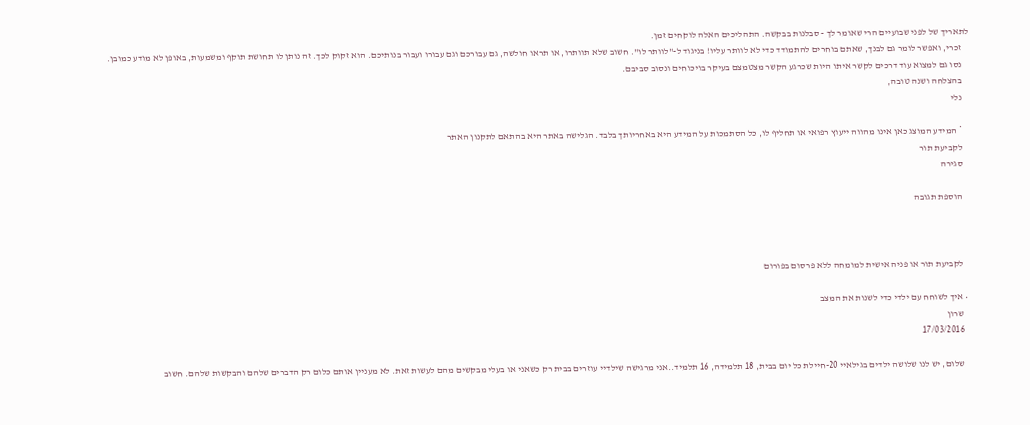לתאריך של לפני שבועיים הרי שאומר לך - סבלנות בבקשה. התהליכים האלה לוקחים זמן.
    זכרי, ואפשר לומר גם לבנך, שאתם בוחרים להתמודד כדי לא לוותר עליו! בניגוד ל-"לוותר לו". חשוב שלא תוותרו, או תראו חולשה, גם עבורכם וגם עבורו ועבור בנותיכם. הוא זקוק לכך. זה נותן לו תחושת תוקף ומשמעות, באופן לא מודע כמובן.
    נסו גם למצוא עוד דרכים לקשר איתו היות שכרגע הקשר מצטמצם בעיקר בויכוחים ונסוב סביבם.
    בהצלחה ושנה טובה,
    נלי

    * המידע המוצג כאן אינו מהווה ייעוץ רפואי או תחליף לו, כל הסתמכות על המידע היא באחריותך בלבד. הגלישה באתר היא בהתאם לתקנון האתר
    לקביעת תור
    סגירה

    הוספת תגובה



    לקביעת תור או פניה אישית למומחה ללא פרסום בפורום

  • איך לשוחח עם ילדי כדי לשנות את המצב
    שרון
    17/03/2016

    שלום, יש לנו שלושה ילדים בגילאיי 20-חיילת כל יום בבית, 18 תלמידה, 16 תלמיד..אני מרגישה שילדיי עוזרים בבית רק כשאני או בעלי מבקשים מהם לעשות זאת. לא מעניין אותם כלום רק הדברים שלהם והבקשות שלהם. חשוב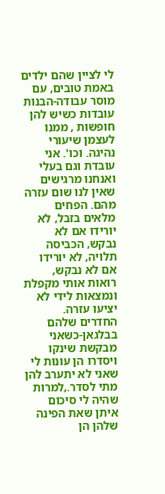לי לציין שהם ילדים באמת טובים, עם מוסר עבודה-הבנות עובדות כשיש להן חופשות , ממנו לעצמן שיעורי נהיגה. וכו'. אני עובדת וגם בעלי ואנחנו מרגישים שאין לנו שום עזרה מהם. הפחים מלאים בזבל, לא יורידו אם לא נבקש, הכביסה תלויה, לא יורידו אם לא נבקש, רואות אותי מקפלת ונמצאות לידי לא יציעו עזרה. החדרים שלהם בבלגאן-כשאני מבקשת שינקו ויסדרו הן עונות לי שאני לא יתערב להן מתי לסדר.,למרות שהיה לי סיכום איתן שאת הפינה שלהן הן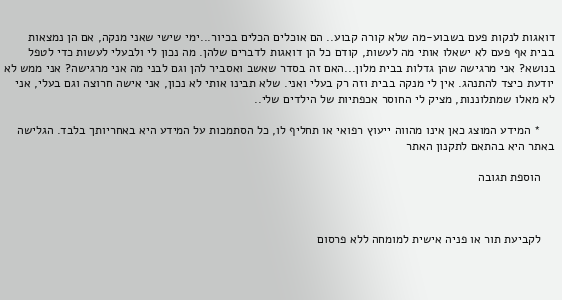דואגות לנקות פעם בשבוע-מה שלא קורה קבוע.. הם אוכלים הכלים בכיור...ימי שישי שאני מנקה, אם הן נמצאות בבית אף פעם לא ישאלו אותי מה לעשות, קודם כל הן דואגות לדברים שלהן. מה נכון לי ולבעלי לעשות כדי לטפל בנושא? אני מרגישה שהן גדלות בבית מלון...האם זה בסדר שאשב ואסביר להן וגם לבני מה אני מרגישה? אני ממש לא יודעת כיצד להתנהג. אין לי מנקה בבית וזה רק בעלי ואני. שלא תבינו אותי לא נכון, אני אישה חרוצה וגם בעלי, אני לא מאלו שמתלוננות, מציק לי החוסר אכפתיות של הילדים שלי..

    * המידע המוצג כאן אינו מהווה ייעוץ רפואי או תחליף לו, כל הסתמכות על המידע היא באחריותך בלבד. הגלישה באתר היא בהתאם לתקנון האתר

    הוספת תגובה



    לקביעת תור או פניה אישית למומחה ללא פרסום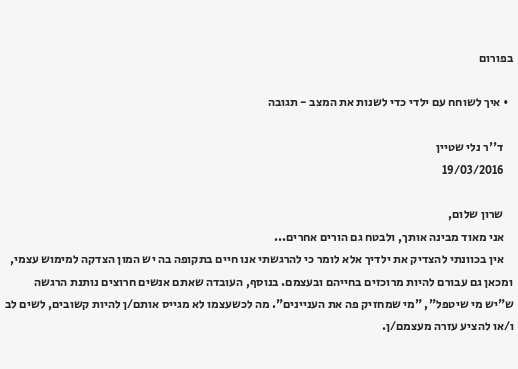בפורום

  • איך לשוחח עם ילדי כדי לשנות את המצב - תגובה

    ד''ר נלי שטיין
    19/03/2016

    שרון שלום,
    אני מאוד מבינה אותך, ולבטח גם הורים אחרים...
    אין בכוונתי להצדיק את ילדיך אלא לומר כי להרגשתי אנו חיים בתקופה בה יש המון הצדקה למימוש עצמי, ומכאן גם עבורם להיות מרוכזים בחייהם ובעצמם. בנוסף, העובדה שאתם אנשים חרוצים נותנת הרגשה ש"יש מי שיטפל", "מי שמחזיק פה את העניינים". מה לכשעצמו לא מגייס אותם/ן להיות קשובים, לשים לב ו/או להציע עזרה מעצמם/ן.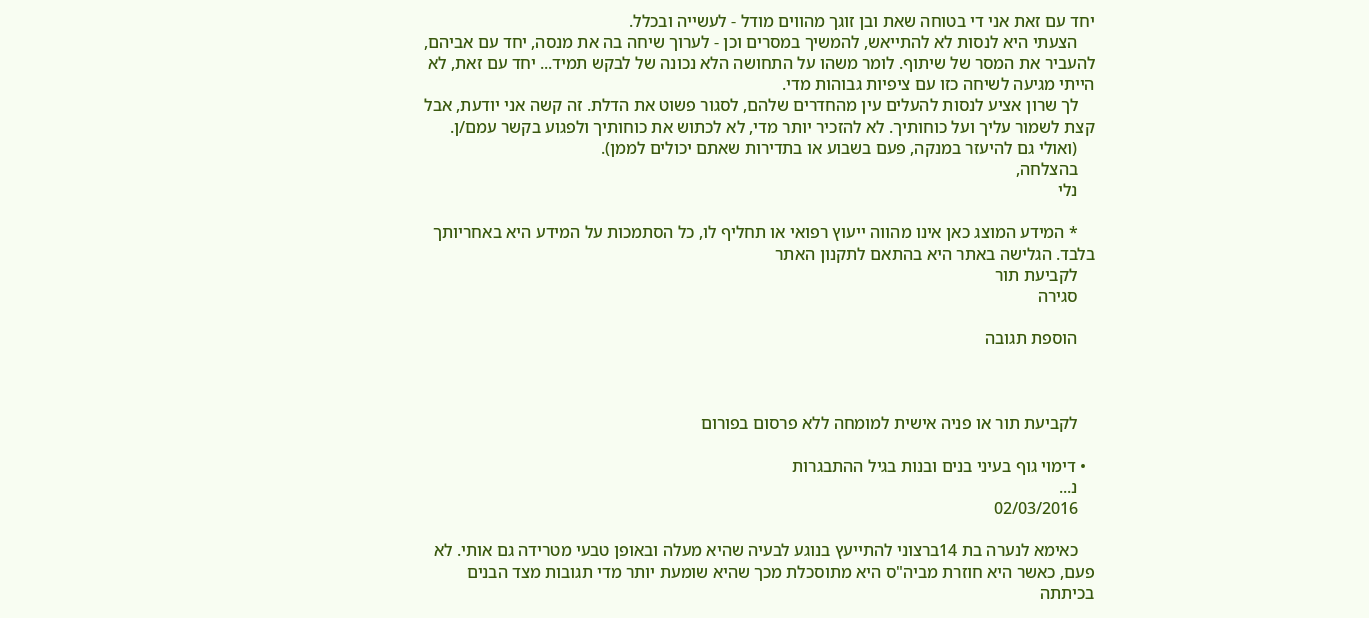יחד עם זאת אני די בטוחה שאת ובן זוגך מהווים מודל - לעשייה ובכלל.
    הצעתי היא לנסות לא להתייאש, להמשיך במסרים וכן - לערוך שיחה בה את מנסה, יחד עם אביהם, להעביר את המסר של שיתוף. לומר משהו על התחושה הלא נכונה של לבקש תמיד... יחד עם זאת, לא הייתי מגיעה לשיחה כזו עם ציפיות גבוהות מדי.
    לך שרון אציע לנסות להעלים עין מהחדרים שלהם, לסגור פשוט את הדלת. זה קשה אני יודעת, אבל קצת לשמור עליך ועל כוחותיך. לא להזכיר יותר מדי, לא לכתוש את כוחותיך ולפגוע בקשר עמם/ן.
    (ואולי גם להיעזר במנקה, פעם בשבוע או בתדירות שאתם יכולים לממן).
    בהצלחה,
    נלי

    * המידע המוצג כאן אינו מהווה ייעוץ רפואי או תחליף לו, כל הסתמכות על המידע היא באחריותך בלבד. הגלישה באתר היא בהתאם לתקנון האתר
    לקביעת תור
    סגירה

    הוספת תגובה



    לקביעת תור או פניה אישית למומחה ללא פרסום בפורום

  • דימוי גוף בעיני בנים ובנות בגיל ההתבגרות
    נ...
    02/03/2016

    כאימא לנערה בת 14ברצוני להתייעץ בנוגע לבעיה שהיא מעלה ובאופן טבעי מטרידה גם אותי. לא פעם, כאשר היא חוזרת מביה"ס היא מתוסכלת מכך שהיא שומעת יותר מדי תגובות מצד הבנים בכיתתה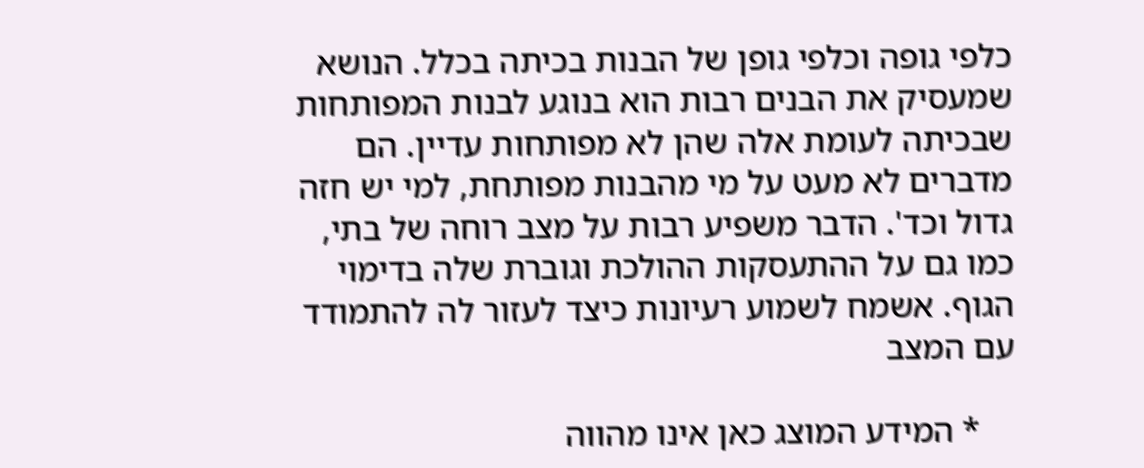כלפי גופה וכלפי גופן של הבנות בכיתה בכלל. הנושא שמעסיק את הבנים רבות הוא בנוגע לבנות המפותחות שבכיתה לעומת אלה שהן לא מפותחות עדיין. הם מדברים לא מעט על מי מהבנות מפותחת, למי יש חזה גדול וכד'. הדבר משפיע רבות על מצב רוחה של בתי, כמו גם על ההתעסקות ההולכת וגוברת שלה בדימוי הגוף. אשמח לשמוע רעיונות כיצד לעזור לה להתמודד עם המצב

    * המידע המוצג כאן אינו מהווה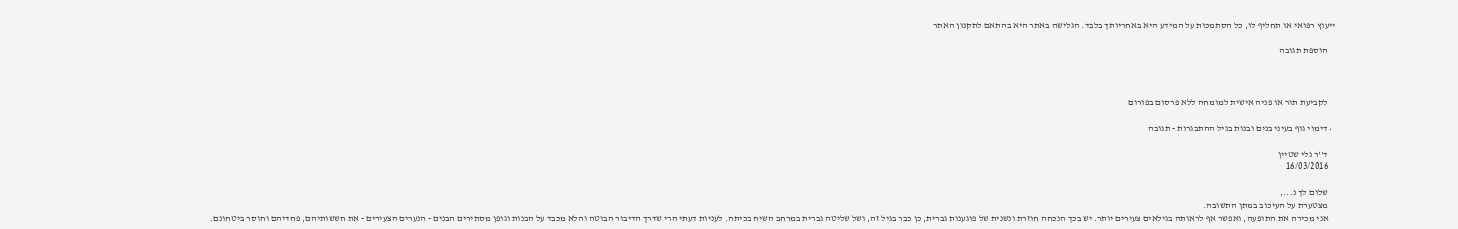ייעוץ רפואי או תחליף לו, כל הסתמכות על המידע היא באחריותך בלבד. הגלישה באתר היא בהתאם לתקנון האתר

    הוספת תגובה



    לקביעת תור או פניה אישית למומחה ללא פרסום בפורום

  • דימוי גוף בעיני בנים ובנות בגיל ההתבגרות - תגובה

    ד''ר נלי שטיין
    16/03/2016

    שלום לך נ...,
    מצטערת על העיכוב במתן התשובה.
    אני מכירה את התופעה, ואפשר אף לראותה בגילאים צעירים יותר. יש בכך הנכחה חוזרת ונשנית של פוגענות גברית, כן כבר בגיל זה, ושל שליטה גברית במרחב השיח בכיתה. לעניות דעתי הרי שדרך הדיבור הבוטה והלא מכבד על הבנות וגופן מסתירים הבנים - הנערים הצעירים - את חששותיהם, פחדיהם וחוסר ביטחונם.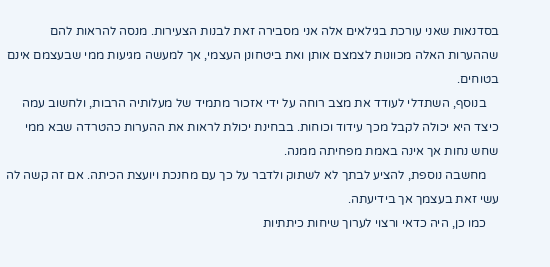בסדנאות שאני עורכת בגילאים אלה אני מסבירה זאת לבנות הצעירות. מנסה להראות להם שההערות האלה מכוונות לצמצם אותן ואת ביטחונן העצמי, אך למעשה מגיעות ממי שבעצמם אינם בטוחים.
    בנוסף, השתדלי לעודד את מצב רוחה על ידי אזכור מתמיד של מעלותיה הרבות, ולחשוב עמה כיצד היא יכולה לקבל מכך עידוד וכוחות. בבחינת יכולת לראות את ההערות כהטרדה שבא ממי שחש נחות אך אינה באמת מפחיתה ממנה.
    מחשבה נוספת, להציע לבתך לא לשתוק ולדבר על כך עם מחנכת ויועצת הכיתה. אם זה קשה לה עשי זאת בעצמך אך בידיעתה.
    כמו כן, היה כדאי ורצוי לערוך שיחות כיתתיות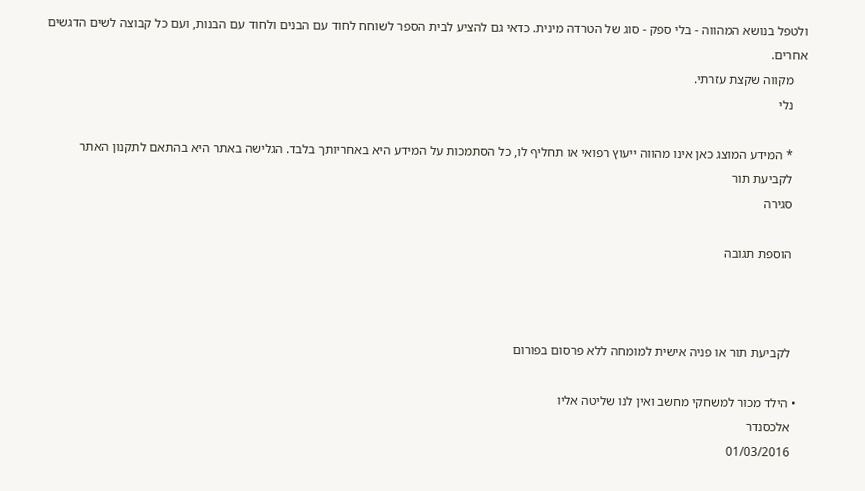ולטפל בנושא המהווה - בלי ספק - סוג של הטרדה מינית. כדאי גם להציע לבית הספר לשוחח לחוד עם הבנים ולחוד עם הבנות, ועם כל קבוצה לשים הדגשים אחרים.
    מקווה שקצת עזרתי.
    נלי

    * המידע המוצג כאן אינו מהווה ייעוץ רפואי או תחליף לו, כל הסתמכות על המידע היא באחריותך בלבד. הגלישה באתר היא בהתאם לתקנון האתר
    לקביעת תור
    סגירה

    הוספת תגובה



    לקביעת תור או פניה אישית למומחה ללא פרסום בפורום

  • הילד מכור למשחקי מחשב ואין לנו שליטה אליו
    אלכסנדר
    01/03/2016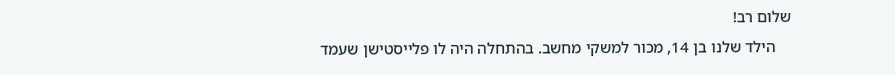שלום רב!
    הילד שלנו בן 14, מכור למשקי מחשב. בהתחלה היה לו פלייסטישן שעמד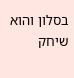בסלון והוא שיחק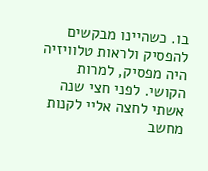בו. כשהיינו מבקשים להפסיק ולראות טלוויזיה היה מפסיק, למרות הקושי. לפני חצי שנה אשתי לחצה אליי לקנות מחשב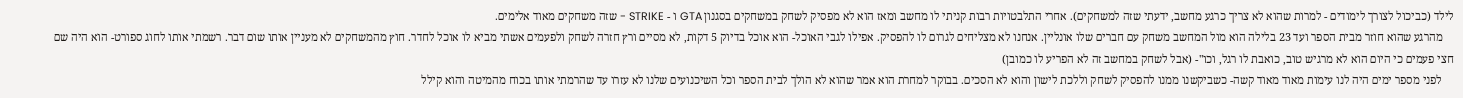לילד (כביכול לצורך לימודים - למרות שהוא לא צריך כרגע מחשב, ידעתי שזה למשחקים). אחרי התלבטויות רבות קניתי לו מחשב ומאז הוא לא מפסיק לשחק במשחקים בסגנון GTA ו - STRIKE - שזה משחקים מאוד אלימים.
    מהרגע שהוא חוזר מבית הספר ועד 23 בלילה הוא מול המחשב משחק עם חברים שלו אונליין. אנחנו לא מצליחים לגרום לו להפסיק. אפילו לגבי האוכל- הוא אוכל בדיוק 5 דקות, לא מסיים ורץ חזרה לשחק ולפעמים אשתי מביא לו אוכל לחדר. חוץ מהמשחקים לא מעניין אותו שום דבר. רשמתי אותו לחוג ספורט- הוא היה שם חצי פעמים כי היום הוא לא מרגיש טוב, כואבת לו רגל, וכו"- (אבל לשחק במחשב זה לא הפריע לו כמובן)
    לפני מספר ימים היה לנו עימות מאוד מאוד קשה- כשביקשנו ממנו להפסיק לשחק וללכת לישון והוא לא הסכים. בבוקר למחרת הוא אמר שהוא לא הולך לבית הספר וכל השיכנועים שלנו לא עזרו עד שהרמתי אותו בכוח מהמיטה והוא קילל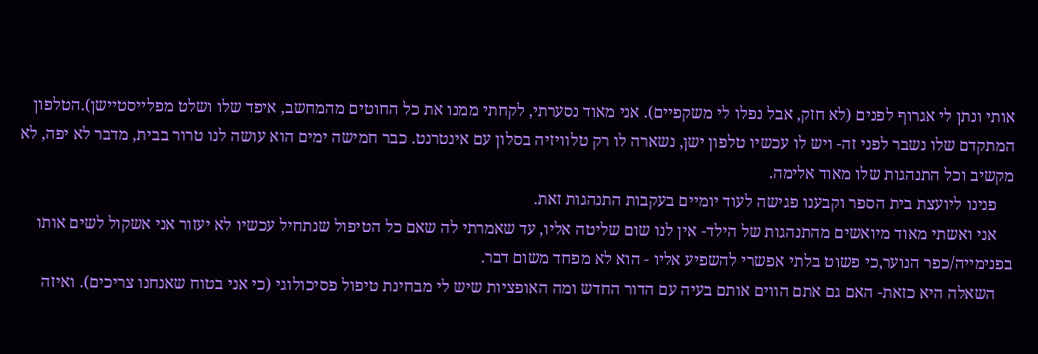אותי ונתן לי אגרוף לפנים (לא חזק, אבל נפלו לי משקפיים). אני מאוד נסערתי, לקחתי ממנו את כל החוטים מהמחשב, איפד שלו ושלט מפלייסטיישן).הטלפון המתקדם שלו נשבר לפני זה- ויש לו עכשיו טלפון ישן, נשארה לו רק טלוויזיה בסלון עם אינטרנט. כבר חמישה ימים הוא עושה לנו טרור בבית, מדבר לא יפה, לא מקשיב וכל התנהגות שלו מאוד אלימה.
    פנינו ליועצת בית הספר וקבענו פגישה לעוד יומיים בעקבות התנהגות זאת.
    אני ואשתי מאוד מיואשים מהתנהגות של הילד- אין לנו שום שליטה אליו, עד שאמרתי לה שאם כל הטיפול שנתחיל עכשיו לא יעזור אני אשקול לשים אותו בפנימייה/כפר הנוער,כי פשוט בלתי אפשרי להשפיע אליו - הוא לא מפחד משום דבר.
    השאלה היא כזאת- האם גם אתם הווים אותם בעיה עם הדור החדש ומה האופציות שיש לי מבחינת טיפול פסיכולוגי (כי אני בטוח שאנחנו צריכים). ואיזה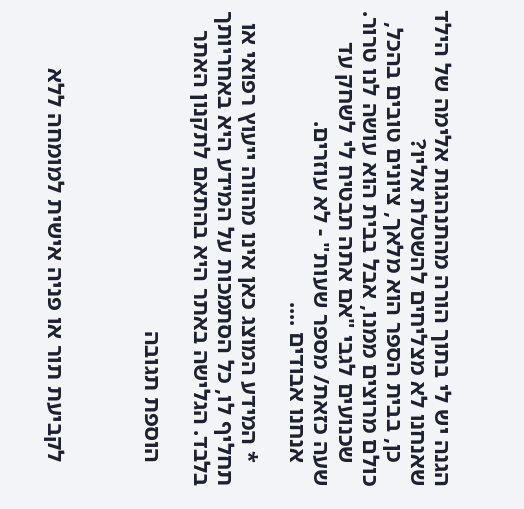הגנה יש לי בתוך הורה מהתנהגות אלימה של הילד שאנחנו לא מצליחים להשטלת אליו?
    כן, בבית הספר הוא מלאך, ציונים טובים בהכל, כולם מרוצים ממנו, אבל בבית הוא עושה לנו טרור.
    שכנועים לגבי "אם אתה תבטיח לי לשחק עד שעה כזאת/ מספר שעות" - לא עוזרים.
    אנחנו אבודים ....

    * המידע המוצג כאן אינו מהווה ייעוץ רפואי או תחליף לו, כל הסתמכות על המידע היא באחריותך בלבד. הגלישה באתר היא בהתאם לתקנון האתר

    הוספת תגובה



    לקביעת תור או פניה אישית למומחה ללא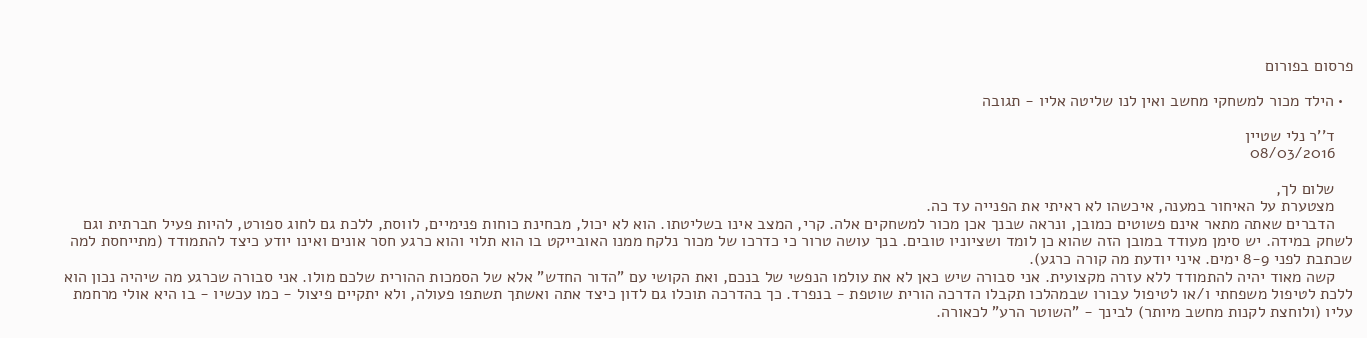פרסום בפורום

  • הילד מכור למשחקי מחשב ואין לנו שליטה אליו - תגובה

    ד''ר נלי שטיין
    08/03/2016

    שלום לך,
    מצטערת על האיחור במענה, איכשהו לא ראיתי את הפנייה עד כה.
    הדברים שאתה מתאר אינם פשוטים כמובן, ונראה שבנך אכן מכור למשחקים אלה. קרי, המצב אינו בשליטתו. הוא לא יכול, מבחינת כוחות פנימיים, לווסת, ללכת גם לחוג ספורט, להיות פעיל חברתית וגם לשחק במידה. יש סימן מעודד במובן הזה שהוא כן לומד ושציוניו טובים. בנך עושה טרור כי כדרכו של מכור נלקח ממנו האובייקט בו הוא תלוי והוא כרגע חסר אונים ואינו יודע כיצד להתמודד (מתייחסת למה שכתבת לפני 8-9 ימים. איני יודעת מה קורה כרגע).
    קשה מאוד יהיה להתמודד ללא עזרה מקצועית. אני סבורה שיש כאן לא את עולמו הנפשי של בנכם, ואת הקושי עם "הדור החדש" אלא של הסמכות ההורית שלכם מולו. אני סבורה שכרגע מה שיהיה נכון הוא ללכת לטיפול משפחתי ו/או לטיפול עבורו שבמהלכו תקבלו הדרכה הורית שוטפת - בנפרד. כך בהדרכה תוכלו גם לדון כיצד אתה ואשתך תשתפו פעולה, ולא יתקיים פיצול - כמו עכשיו - בו היא אולי מרחמת עליו (ולוחצת לקנות מחשב מיותר) לבינך - "השוטר הרע" לכאורה.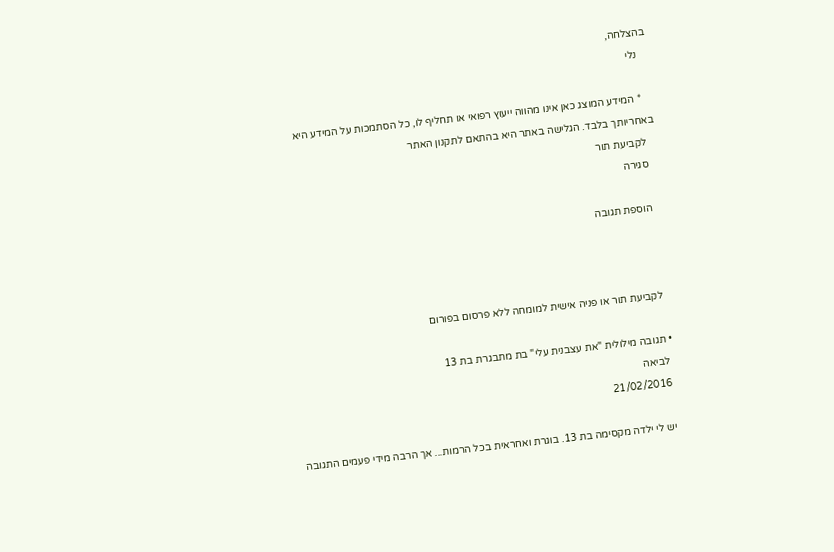בהצלחה,
    נלי

    * המידע המוצג כאן אינו מהווה ייעוץ רפואי או תחליף לו, כל הסתמכות על המידע היא באחריותך בלבד. הגלישה באתר היא בהתאם לתקנון האתר
    לקביעת תור
    סגירה

    הוספת תגובה



    לקביעת תור או פניה אישית למומחה ללא פרסום בפורום

  • תגובה מילולית "את עצבנית עלי" בת מתבגרת בת 13
    לביאה
    21/02/2016

    יש לי ילדה מקסימה בת 13. בוגרת ואחראית בכל הרמות... אך הרבה מידי פעמים התגובה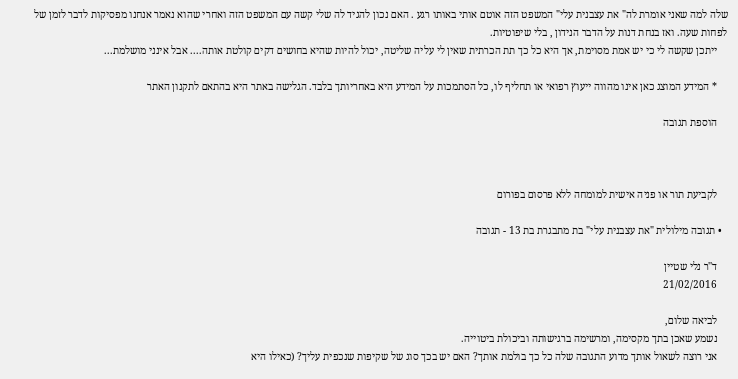שלה למה שאני אומרת לה" את עצבנית עלי" המשפט הזה אוטם אותי באותו רגע . האם נכון להגיד לה שלי קשה עם המשפט הזה ואחרי שהוא נאמר אנחנו מפסיקות לדבר לזמן של לפחות שעה. ואז בנחת דנות על הדבר הנידון , בלי שיפוטיות.
    ייתכן שקשה לי כי יש אמת מסוימת, אך היא כל כך תת הכרתית שאין לי עליה שליטה, יכול להיות שהיא בחושים דקים קולטת אותה.... אבל אינני מושלמת...

    * המידע המוצג כאן אינו מהווה ייעוץ רפואי או תחליף לו, כל הסתמכות על המידע היא באחריותך בלבד. הגלישה באתר היא בהתאם לתקנון האתר

    הוספת תגובה



    לקביעת תור או פניה אישית למומחה ללא פרסום בפורום

  • תגובה מילולית "את עצבנית עלי" בת מתבגרת בת 13 - תגובה

    ד''ר נלי שטיין
    21/02/2016

    לביאה שלום,
    נשמע שאכן בתך מקסימה, ומרשימה ברגישותה וביכולת ביטוייה.
    אני רוצה לשאול אותך מדוע התגובה שלה כל כך בולמת אותך? האם יש בכך סוג של שקיפות שנכפית עליך? (כאילו היא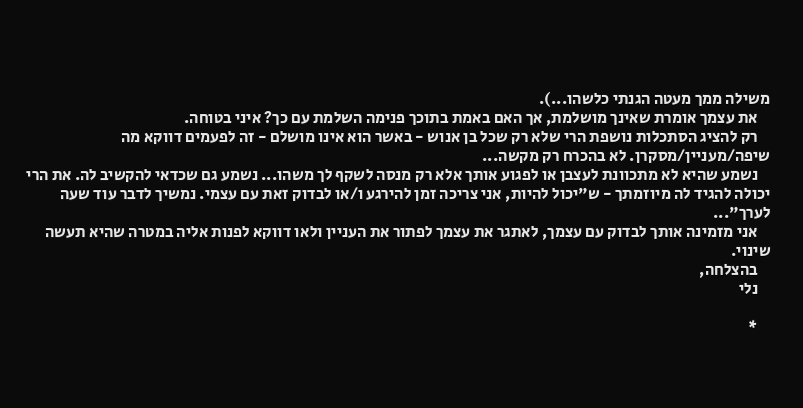משילה ממך מעטה הגנתי כלשהו...).
    את עצמך אומרת שאינך מושלמת, אך האם באמת בתוכך פנימה השלמת עם כך? איני בטוחה.
    רק להציג הסתכלות נושפת הרי שלא רק שכל בן אנוש - באשר הוא אינו מושלם - זה לפעמים דווקא מה שיפה/מעניין/מסקרן. לא בהכרח רק מקשה...
    נשמע שהיא לא מתכוונת לעצבן או לפגוע אותך אלא רק מנסה לשקף לך משהו... נשמע גם שכדאי להקשיב לה. את הרי יכולה להגיד לה מיוזמתך - ש"יכול להיות, אני צריכה זמן להירגע ו/או לבדוק זאת עם עצמי. נמשיך לדבר עוד שעה לערך"...
    אני מזמינה אותך לבדוק עם עצמך, לאתגר את עצמך לפתור את העניין ולאו דווקא לפנות אליה במטרה שהיא תעשה שינוי.
    בהצלחה,
    נלי

    *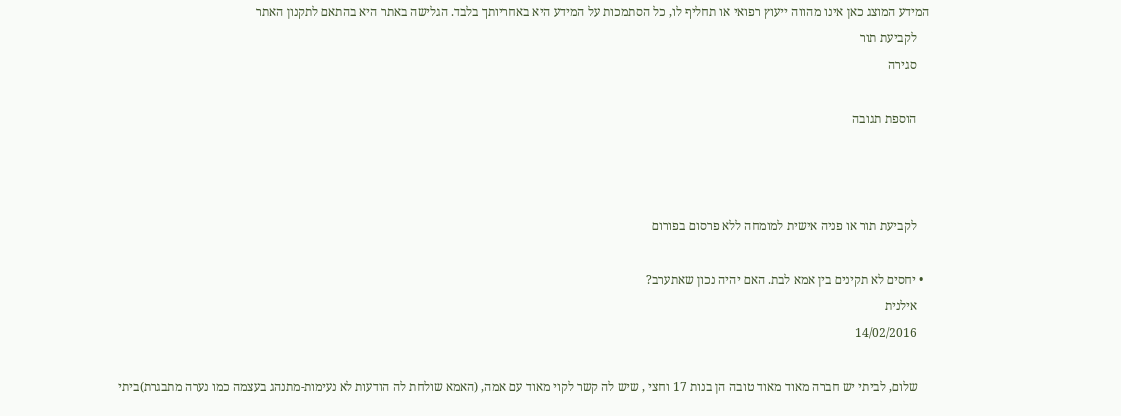המידע המוצג כאן אינו מהווה ייעוץ רפואי או תחליף לו, כל הסתמכות על המידע היא באחריותך בלבד. הגלישה באתר היא בהתאם לתקנון האתר
    לקביעת תור
    סגירה

    הוספת תגובה



    לקביעת תור או פניה אישית למומחה ללא פרסום בפורום

  • יחסים לא תקינים בין אמא לבת. האם יהיה נכון שאתערב?
    אילנית
    14/02/2016

    שלום, לביתי יש חברה מאוד מאוד טובה הן בנות 17 וחצי , שיש לה קשר לקוי מאוד עם אמה, (האמא שולחת לה הודעות לא נעימות-מתנהג בעצמה כמו נערה מתבגרת)ביתי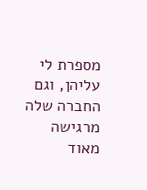מספרת לי עליהן, וגם החברה שלה מרגישה מאוד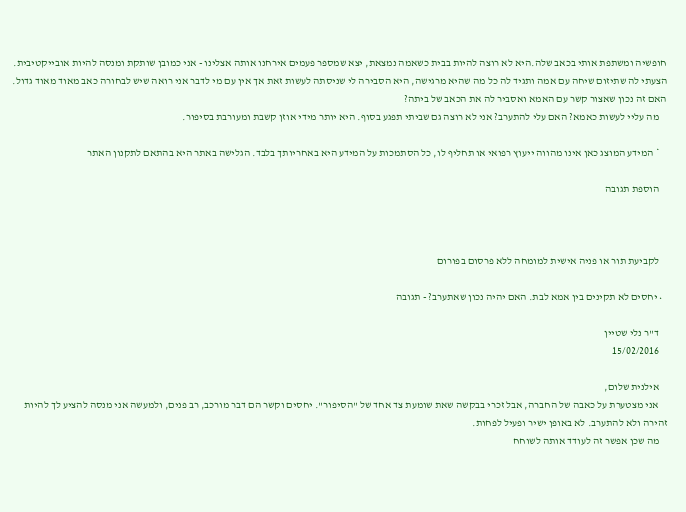חופשיה ומשתפת אותי בכאב שלה.היא לא רוצה להיות בבית כשאמה נמצאת, יצא שמספר פעמים אירחנו אותה אצלינו - אני כמובן שותקת ומנסה להיות אובייקטיבית. הצעתי לה שתיזום שיחה עם אמה ותגיד לה כל מה שהיא מרגישה, היא הסבירה לי שניסתה לעשות זאת אך אין עם מי לדבר אני רואה שיש לבחורה כאב מאוד מאוד גדול. האם זה נכון שאצור קשר עם האמא ואסביר לה את הכאב של ביתה?
    מה עליי לעשות כאמא? האם עלי להתערב? אני לא רוצה גם שביתי תפגע בסוף. היא יותר מידי אוזן קשבת ומעורבת בסיפור.

    * המידע המוצג כאן אינו מהווה ייעוץ רפואי או תחליף לו, כל הסתמכות על המידע היא באחריותך בלבד. הגלישה באתר היא בהתאם לתקנון האתר

    הוספת תגובה



    לקביעת תור או פניה אישית למומחה ללא פרסום בפורום

  • יחסים לא תקינים בין אמא לבת. האם יהיה נכון שאתערב? - תגובה

    ד''ר נלי שטיין
    15/02/2016

    אילנית שלום,
    אני מצטערת על כאבה של החברה, אבל זכרי בבקשה שאת שומעת צד אחד של "הסיפור". יחסים וקשר הם דבר מורכב, רב פנים, ולמעשה אני מנסה להציע לך להיות זהירה ולא להתערב. לא באופן ישיר ופעיל לפחות.
    מה שכן אפשר זה לעודד אותה לשוחח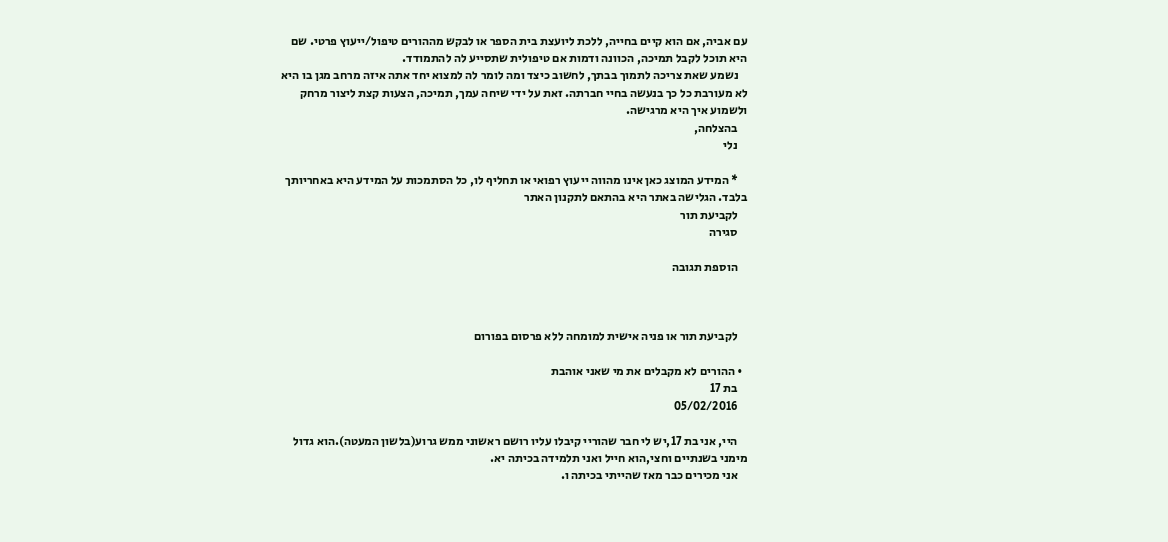עם אביה, אם הוא קיים בחייה, ללכת ליועצת בית הספר או לבקש מההורים טיפול/ייעוץ פרטי. שם היא תוכל לקבל תמיכה, הכוונה ודמות אם טיפולית שתסייע לה להתמודד.
    נשמע שאת צריכה לתמוך בבתך, לחשוב כיצד ומה לומר לה למצוא יחד אתה איזה מרחב מגן בו היא לא מעורבת כל כך בנעשה בחיי חברתה. זאת על ידי שיחה עמך, תמיכה, הצעות קצת ליצור מרחק ולשמוע איך היא מרגישה.
    בהצלחה,
    נלי

    * המידע המוצג כאן אינו מהווה ייעוץ רפואי או תחליף לו, כל הסתמכות על המידע היא באחריותך בלבד. הגלישה באתר היא בהתאם לתקנון האתר
    לקביעת תור
    סגירה

    הוספת תגובה



    לקביעת תור או פניה אישית למומחה ללא פרסום בפורום

  • ההורים לא מקבלים את מי שאני אוהבת
    בת 17
    05/02/2016

    היי, אני בת 17,יש לי חבר שהוריי קיבלו עליו רושם ראשוני ממש גרוע(בלשון המעטה).הוא גדול מימני בשנתיים וחצי,הוא חייל ואני תלמידה בכיתה יא.
    אני מכירים כבר מאז שהייתי בכיתה ו.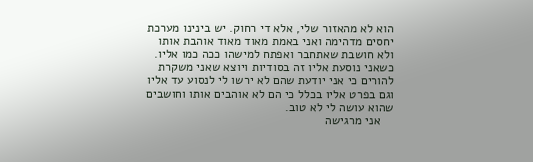הוא לא מהאזור שלי, אלא די רחוק. יש בינינו מערכת יחסים מדהימה ואני באמת מאוד מאוד אוהבת אותו ולא חושבת שאתחבר ואפתח למישהו ככה כמו אליו. כשאני נוסעת אליו זה בסודיות ויוצא שאני משקרת להורים כי אני יודעת שהם לא ירשו לי לנסוע עד אליו וגם בפרט אליו בכלל כי הם לא אוהבים אותו וחושבים שהוא עושה לי לא טוב.
    אני מרגישה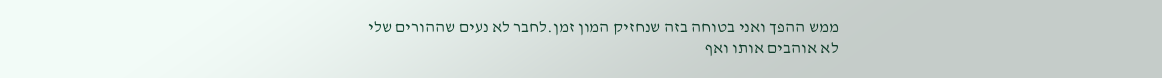ממש ההפך ואני בטוחה בזה שנחזיק המון זמן.לחבר לא נעים שההורים שלי לא אוהבים אותו ואף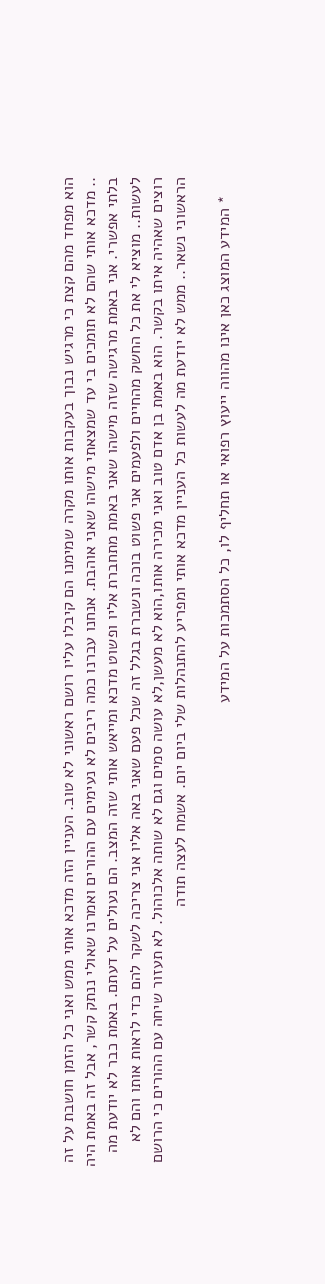הוא מפחד מהם קצת כי מרגיש נבוך בעקבות אותו מקרה שמימנו הם קיבלו עליו רושם ראשוני לא טוב. העניין הזה מדכא אותי ממש ואני כל הזמן חושבת על זה .. מדכא אותי שהם לא תומכים בי עד שמצאתי מישהו שאני אוהבת. אנחנו עברנו כמה ריבים לא נעימים עם ההורים ואמרנו שאולי ננתק קשר, אבל זה באמת היה בלתי אפשרי. אני באמת מרגישה שזה מישהו שאני באמת מתחברת אליו ופשוט מדכא ומייאש אותי שזה המצב. הם נעולים על דעתם. באמת כבר לא יודעת מה לעשות.. מוציא לי את כל החשק מהחיים ולפעמים אני פשוט בוכה ונשברת בגלל זה שכל פעם שאני באה אליו אני צריכה לשקר להם כדי לראות אותו והם לא רוצים שאהיה איתו בקשר. הוא באמת בן אדם טוב ואני מכירה אותו,הוא לא מעשן,לא עושה סמים וגם לא שותה אלכוהול. לא תעזור שיחה עם ההורים כי הרושם הראשוני נשאר.. ממש לא יודעת מה לעשות כל העניין מדכא אותי ומפריע להתנהלות שלי ביום יום. אשמח לעצה תודה

    * המידע המוצג כאן אינו מהווה ייעוץ רפואי או תחליף לו, כל הסתמכות על המידע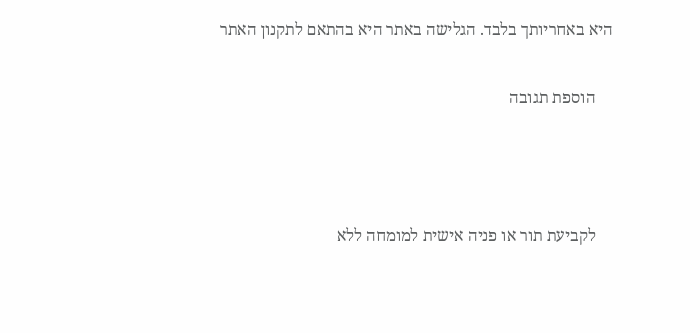היא באחריותך בלבד. הגלישה באתר היא בהתאם לתקנון האתר

    הוספת תגובה



    לקביעת תור או פניה אישית למומחה ללא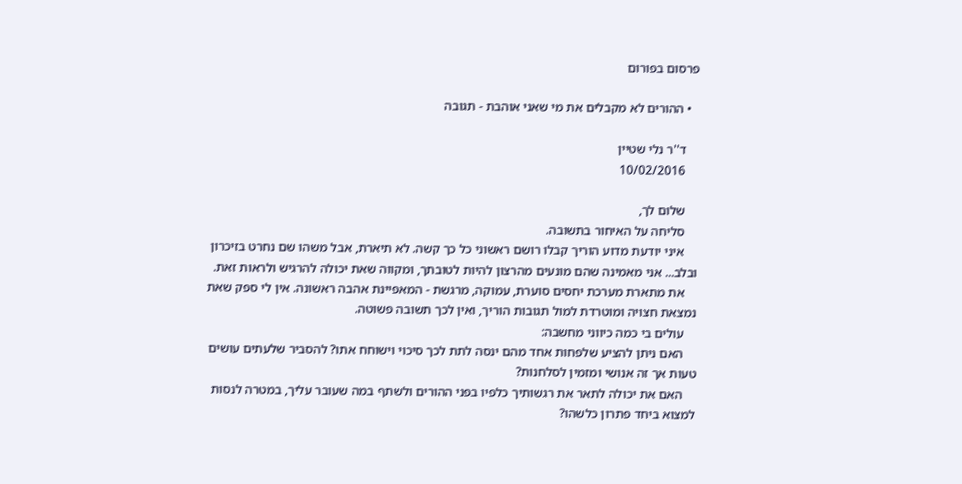פרסום בפורום

  • ההורים לא מקבלים את מי שאני אוהבת - תגובה

    ד''ר נלי שטיין
    10/02/2016

    שלום לך,
    סליחה על האיחור בתשובה.
    איני יודעת מדוע הוריך קבלו רושם ראשוני כל כך קשה. לא תיארת, אבל משהו שם נחרט בזיכרון ובלב... אני מאמינה שהם מונעים מהרצון להיות לטובתך, ומקווה שאת יכולה להרגיש ולראות זאת.
    את מתארת מערכת יחסים סוערת, עמוקה, מרגשת - המאפיינת אהבה ראשונה. אין לי ספק שאת נמצאת חצויה ומוטרדת למול תגובות הוריך, ואין לכך תשובה פשוטה.
    עולים בי כמה כיווני מחשבה:
    האם ניתן להציע שלפחות אחד מהם ינסה לתת לכך סיכוי וישוחח אתו? להסביר שלעתים עושים טעות אך זה אנושי ומזמין לסלחנות?
    האם את יכולה לתאר את רגשותיך כלפיו בפני ההורים ולשתף במה שעובר עליך, במטרה לנסות למצוא ביחד פתרון כלשהו?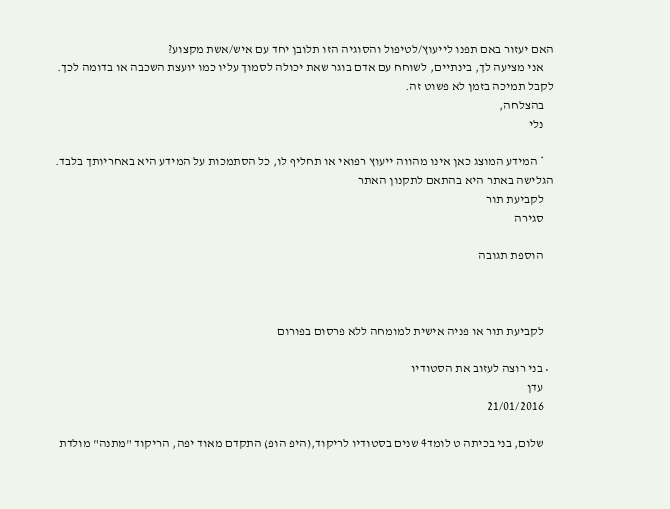האם יעזור באם תפנו לייעוץ/לטיפול והסוגיה הזו תלובן יחד עם איש/אשת מקצוע?
    אני מציעה לך, בינתיים, לשוחח עם אדם בוגר שאת יכולה לסמוך עליו כמו יועצת השכבה או בדומה לכך. לקבל תמיכה בזמן לא פשוט זה.
    בהצלחה,
    נלי

    * המידע המוצג כאן אינו מהווה ייעוץ רפואי או תחליף לו, כל הסתמכות על המידע היא באחריותך בלבד. הגלישה באתר היא בהתאם לתקנון האתר
    לקביעת תור
    סגירה

    הוספת תגובה



    לקביעת תור או פניה אישית למומחה ללא פרסום בפורום

  • בני רוצה לעזוב את הסטודיו
    עדן
    21/01/2016

    שלום, בני בכיתה ט לומד4 שנים בסטודיו לריקוד,(היפ הופ) התקדם מאוד יפה, הריקוד "מתנה" מולדת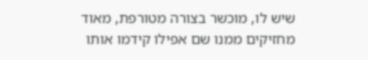שיש לו, מוכשר בצורה מטורפת, מאוד מחזיקים ממנו שם אפילו קידמו אותו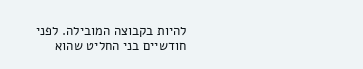להיות בקבוצה המובילה. לפני חודשיים בני החליט שהוא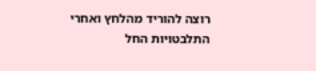רוצה להוריד מהלחץ ואחרי התלבטויות החל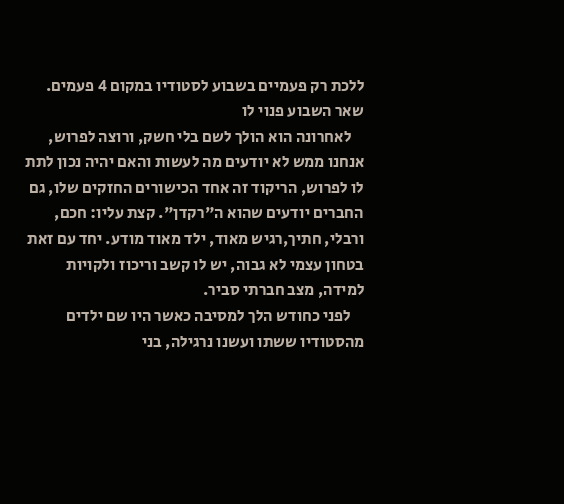ללכת רק פעמיים בשבוע לסטודיו במקום 4 פעמים. שאר השבוע פנוי לו
    לאחרונה הוא הולך לשם בלי חשק, ורוצה לפרוש, אנחנו ממש לא יודעים מה לעשות והאם יהיה נכון לתת לו לפרוש, הריקוד זה אחד הכישורים החזקים שלו, גם החברים יודעים שהוא ה"רקדן". קצת עליו: חכם, ורבלי, חתיך,רגיש מאוד, ילד מאוד מודע. יחד עם זאת בטחון עצמי לא גבוה, יש לו קשב וריכוז ולקויות למידה, מצב חברתי סביר.
    לפני כחודש הלך למסיבה כאשר היו שם ילדים מהסטודיו ששתו ועשנו נרגילה, בני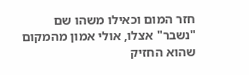חזר המום וכאילו משהו שם "נשבר" אצלו, אולי אמון מהמקום שהוא החזיק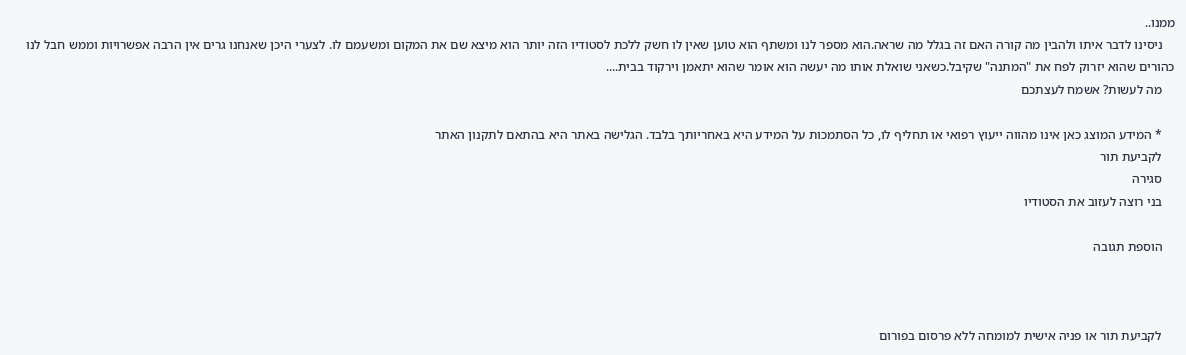ממנו..
    ניסינו לדבר איתו ולהבין מה קורה האם זה בגלל מה שראה.הוא מספר לנו ומשתף הוא טוען שאין לו חשק ללכת לסטודיו הזה יותר הוא מיצא שם את המקום ומשעמם לו. לצערי היכן שאנחנו גרים אין הרבה אפשרויות וממש חבל לנו כהורים שהוא יזרוק לפח את "המתנה" שקיבל.כשאני שואלת אותו מה יעשה הוא אומר שהוא יתאמן וירקוד בבית....
    מה לעשות? אשמח לעצתכם

    * המידע המוצג כאן אינו מהווה ייעוץ רפואי או תחליף לו, כל הסתמכות על המידע היא באחריותך בלבד. הגלישה באתר היא בהתאם לתקנון האתר
    לקביעת תור
    סגירה
    בני רוצה לעזוב את הסטודיו

    הוספת תגובה



    לקביעת תור או פניה אישית למומחה ללא פרסום בפורום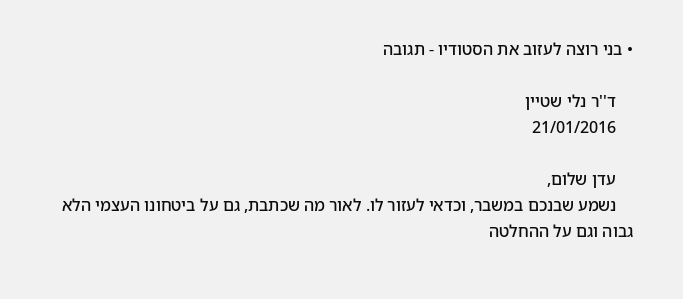• בני רוצה לעזוב את הסטודיו - תגובה

    ד''ר נלי שטיין
    21/01/2016

    עדן שלום,
    נשמע שבנכם במשבר, וכדאי לעזור לו. לאור מה שכתבת, גם על ביטחונו העצמי הלא גבוה וגם על ההחלטה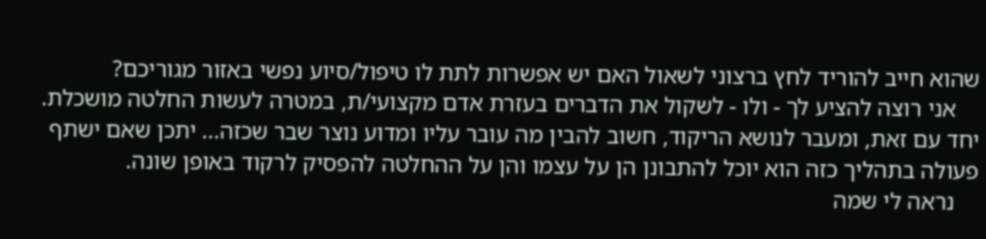שהוא חייב להוריד לחץ ברצוני לשאול האם יש אפשרות לתת לו טיפול/סיוע נפשי באזור מגוריכם?
    אני רוצה להציע לך - ולו - לשקול את הדברים בעזרת אדם מקצועי/ת, במטרה לעשות החלטה מושכלת. יחד עם זאת, ומעבר לנושא הריקוד, חשוב להבין מה עובר עליו ומדוע נוצר שבר שכזה... יתכן שאם ישתף פעולה בתהליך כזה הוא יוכל להתבונן הן על עצמו והן על ההחלטה להפסיק לרקוד באופן שונה.
    נראה לי שמה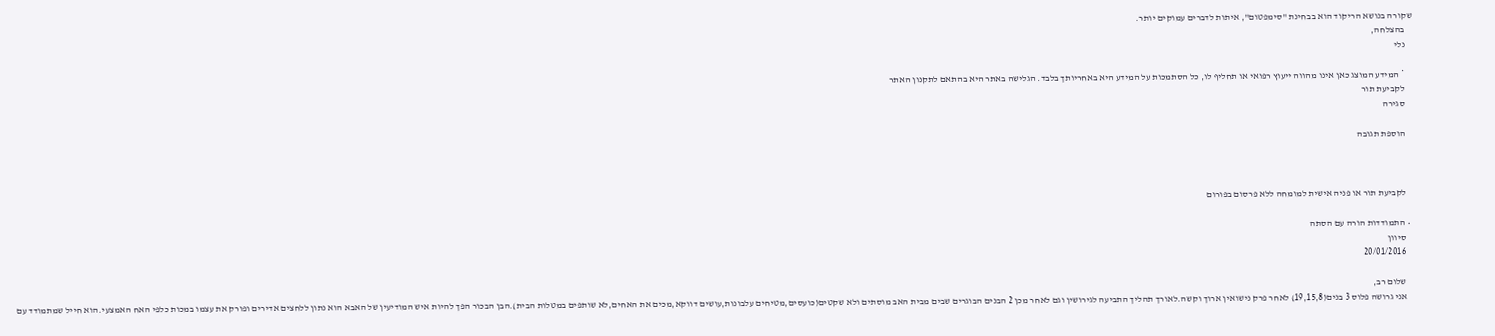שקורה בנושא הריקוד הוא בבחינת "סימפטום", איתות לדברים עמוקים יותר.
    בהצלחה,
    נלי

    * המידע המוצג כאן אינו מהווה ייעוץ רפואי או תחליף לו, כל הסתמכות על המידע היא באחריותך בלבד. הגלישה באתר היא בהתאם לתקנון האתר
    לקביעת תור
    סגירה

    הוספת תגובה



    לקביעת תור או פניה אישית למומחה ללא פרסום בפורום

  • התמודדות הורה עם הסתה
    סיוון
    20/01/2016

    שלום רב,
    אני גרושה פלוס 3 בנים(19,15,8) לאחר פרק נישואין ארוך וקשה.לאורך תהליך התביעה לגירושין וגם לאחר מכן 2 הבנים הבוגרים שבים מבית האב מוסתים ולא שקטים(כועסים,מטיחים עלבונות,עושים דווקא,מכים את האחים,לא שותפים במטלות הבית).הבן הבכור הפך להיות איש המודיעין של האבא הוא נתון ללחצים אדירים ופורק את עצמו במכות כלפי האח האמצעי.הוא חייל שמתמודד עם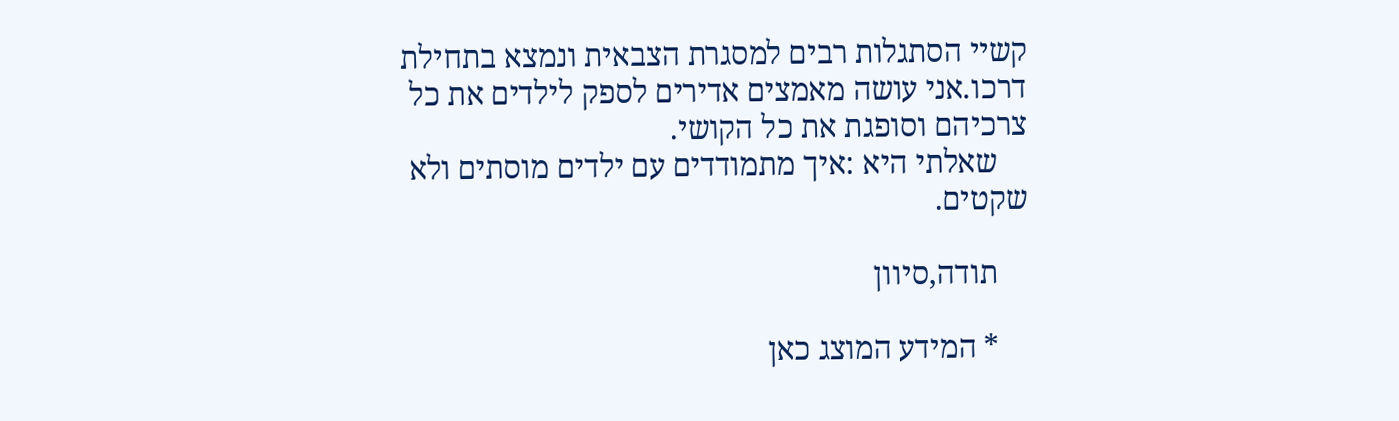קשיי הסתגלות רבים למסגרת הצבאית ונמצא בתחילת דרכו.אני עושה מאמצים אדירים לספק לילדים את כל צרכיהם וסופגת את כל הקושי.
    שאלתי היא :איך מתמודדים עם ילדים מוסתים ולא שקטים.

    תודה,סיוון

    * המידע המוצג כאן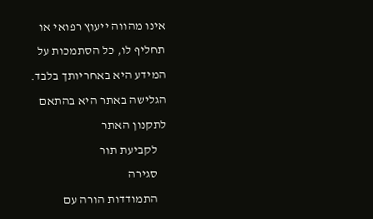אינו מהווה ייעוץ רפואי או תחליף לו, כל הסתמכות על המידע היא באחריותך בלבד. הגלישה באתר היא בהתאם לתקנון האתר
    לקביעת תור
    סגירה
    התמודדות הורה עם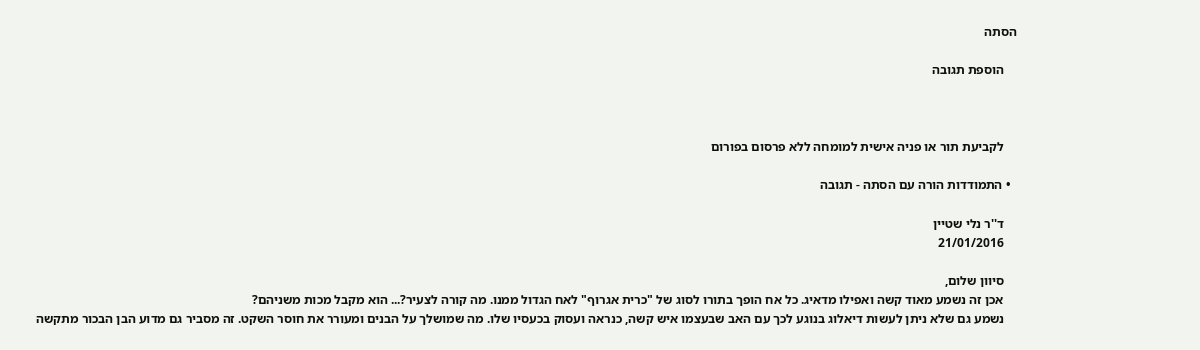הסתה

    הוספת תגובה



    לקביעת תור או פניה אישית למומחה ללא פרסום בפורום

  • התמודדות הורה עם הסתה - תגובה

    ד''ר נלי שטיין
    21/01/2016

    סיוון שלום,
    אכן זה נשמע מאוד קשה ואפילו מדאיג. כל אח הופך בתורו לסוג של "כרית אגרוף" לאח הגדול ממנו. מה קורה לצעיר?... הוא מקבל מכות משניהם?
    נשמע גם שלא ניתן לעשות דיאלוג בנוגע לכך עם האב שבעצמו איש קשה, כנראה ועסוק בכעסיו שלו. מה שמושלך על הבנים ומעורר את חוסר השקט. זה מסביר גם מדוע הבן הבכור מתקשה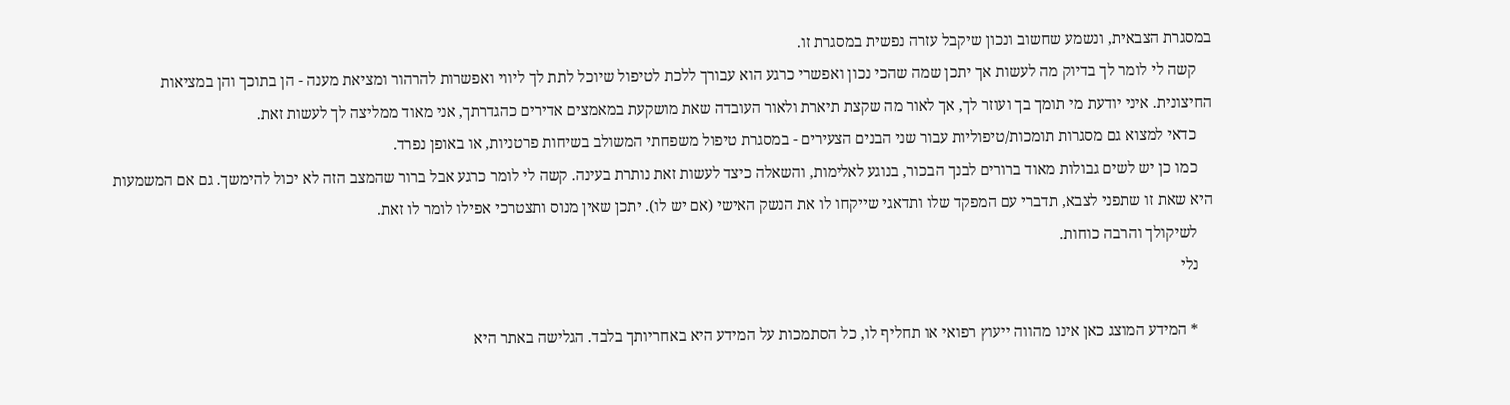במסגרת הצבאית, ונשמע שחשוב ונכון שיקבל עזרה נפשית במסגרת זו.
    קשה לי לומר לך בדיוק מה לעשות אך יתכן שמה שהכי נכון ואפשרי כרגע הוא עבורך ללכת לטיפול שיוכל לתת לך ליווי ואפשרות להרהור ומציאת מענה - הן בתוכך והן במציאות החיצונית. איני יודעת מי תומך בך ועוזר לך, אך לאור מה שקצת תיארת ולאור העובדה שאת מושקעת במאמצים אדירים כהגדרתך, אני מאוד ממליצה לך לעשות זאת.
    כדאי למצוא גם מסגרות תומכות/טיפוליות עבור שני הבנים הצעירים - במסגרת טיפול משפחתי המשולב בשיחות פרטניות, או באופן נפרד.
    כמו כן יש לשים גבולות מאוד ברורים לבנך הבכור, בנוגע לאלימות, והשאלה כיצד לעשות זאת נותרת בעינה. קשה לי לומר כרגע אבל ברור שהמצב הזה לא יכול להימשך. גם אם המשמעות היא שאת זו שתפני לצבא, תדברי עם המפקד שלו ותדאגי שייקחו לו את הנשק האישי (אם יש לו). יתכן שאין מנוס ותצטרכי אפילו לומר לו זאת.
    לשיקולך והרבה כוחות.
    נלי

    * המידע המוצג כאן אינו מהווה ייעוץ רפואי או תחליף לו, כל הסתמכות על המידע היא באחריותך בלבד. הגלישה באתר היא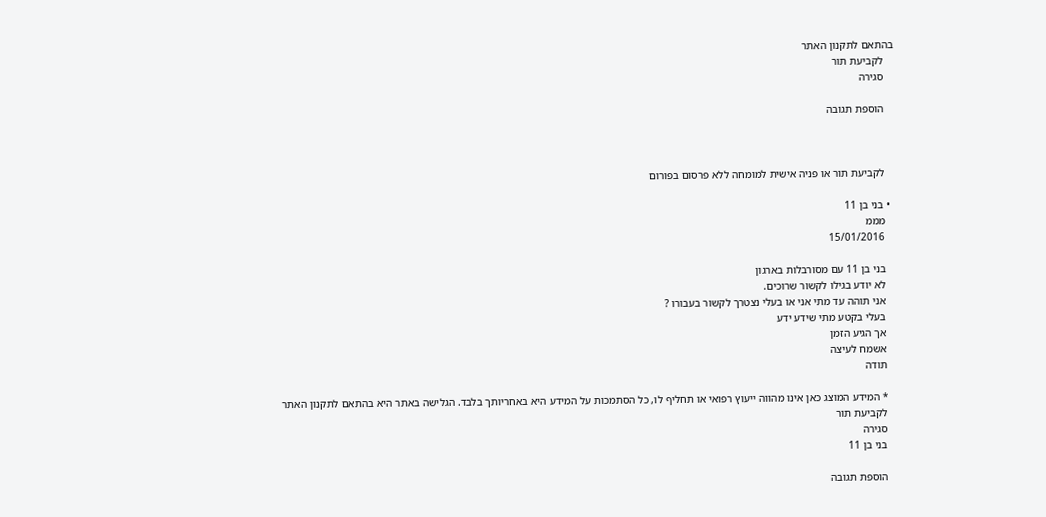בהתאם לתקנון האתר
    לקביעת תור
    סגירה

    הוספת תגובה



    לקביעת תור או פניה אישית למומחה ללא פרסום בפורום

  • בני בן 11
    מממ
    15/01/2016

    בני בן 11 עם מסורבלות בארגון
    לא יודע בגילו לקשור שרוכים.
    אני תוהה עד מתי אני או בעלי נצטרך לקשור בעבורו ?
    בעלי בקטע מתי שידע ידע
    אך הגיע הזמן
    אשמח לעיצה
    תודה

    * המידע המוצג כאן אינו מהווה ייעוץ רפואי או תחליף לו, כל הסתמכות על המידע היא באחריותך בלבד. הגלישה באתר היא בהתאם לתקנון האתר
    לקביעת תור
    סגירה
    בני בן 11

    הוספת תגובה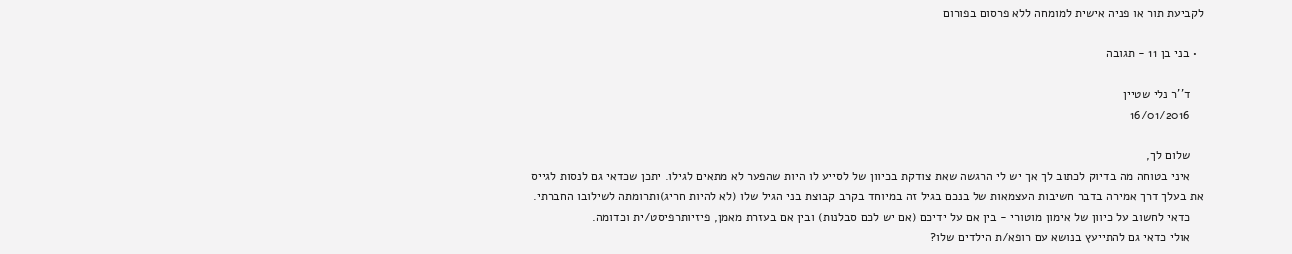לקביעת תור או פניה אישית למומחה ללא פרסום בפורום

  • בני בן 11 - תגובה

    ד''ר נלי שטיין
    16/01/2016

    שלום לך,
    איני בטוחה מה בדיוק לכתוב לך אך יש לי הרגשה שאת צודקת בכיוון של לסייע לו היות שהפער לא מתאים לגילו. יתכן שכדאי גם לנסות לגייס את בעלך דרך אמירה בדבר חשיבות העצמאות של בנכם בגיל זה במיוחד בקרב קבוצת בני הגיל שלו (לא להיות חריג)ותרומתה לשילובו החברתי.
    כדאי לחשוב על כיוון של אימון מוטורי - בין אם על ידיכם (אם יש לכם סבלנות) ובין אם בעזרת מאמן, פיזיותרפיסט/ית וכדומה.
    אולי כדאי גם להתייעץ בנושא עם רופא/ת הילדים שלו?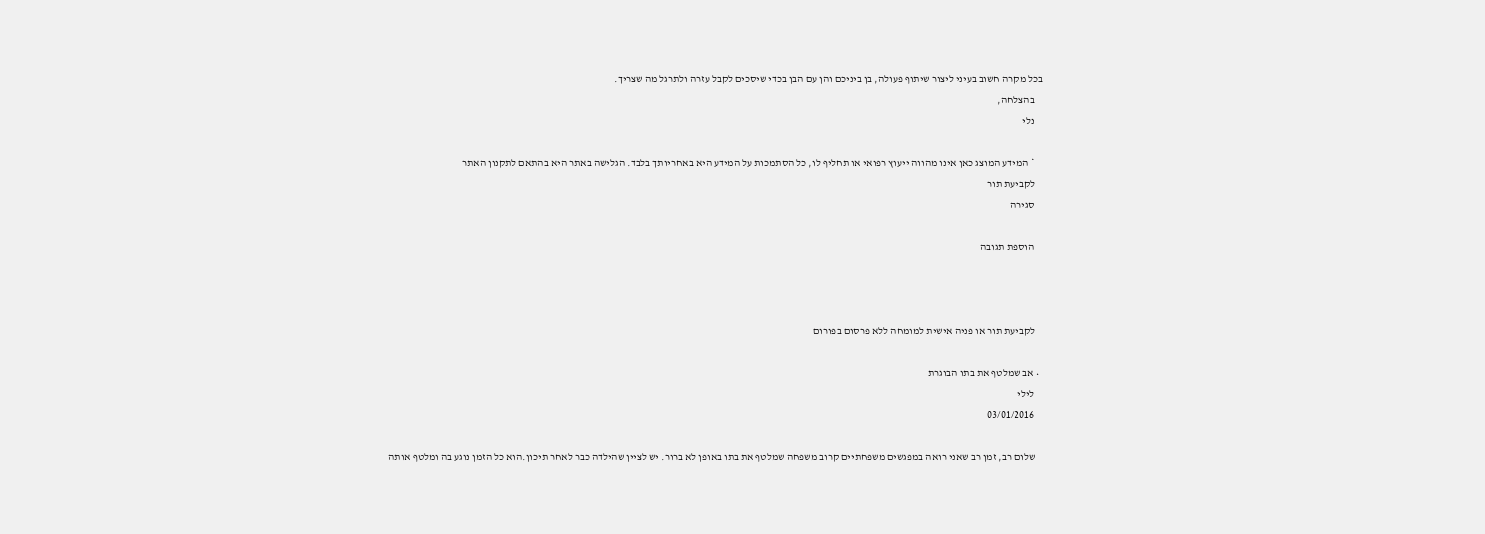בכל מקרה חשוב בעיני ליצור שיתוף פעולה, בן ביניכם והן עם הבן בכדי שיסכים לקבל עזרה ולתרגל מה שצריך.
    בהצלחה,
    נלי

    * המידע המוצג כאן אינו מהווה ייעוץ רפואי או תחליף לו, כל הסתמכות על המידע היא באחריותך בלבד. הגלישה באתר היא בהתאם לתקנון האתר
    לקביעת תור
    סגירה

    הוספת תגובה



    לקביעת תור או פניה אישית למומחה ללא פרסום בפורום

  • אב שמלטף את בתו הבוגרת
    לילי
    03/01/2016

    שלום רב, זמן רב שאני רואה במפגשים משפחתיים קרוב משפחה שמלטף את בתו באופן לא ברור. יש לציין שהילדה כבר לאחר תיכון.הוא כל הזמן נוגע בה ומלטף אותה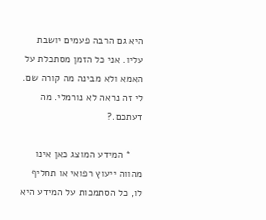היא גם הרבה פעמים יושבת עליו. אני כל הזמן מסתכלת על האמא ולא מבינה מה קורה שם. לי זה נראה לא נורמלי. מה דעתכם.?

    * המידע המוצג כאן אינו מהווה ייעוץ רפואי או תחליף לו, כל הסתמכות על המידע היא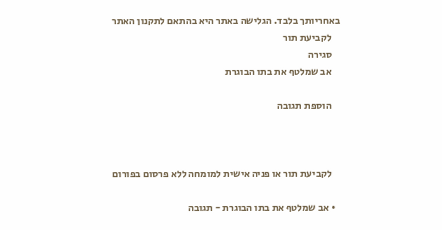באחריותך בלבד. הגלישה באתר היא בהתאם לתקנון האתר
    לקביעת תור
    סגירה
    אב שמלטף את בתו הבוגרת

    הוספת תגובה



    לקביעת תור או פניה אישית למומחה ללא פרסום בפורום

  • אב שמלטף את בתו הבוגרת - תגובה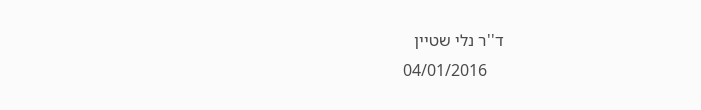ד''ר נלי שטיין
    04/01/2016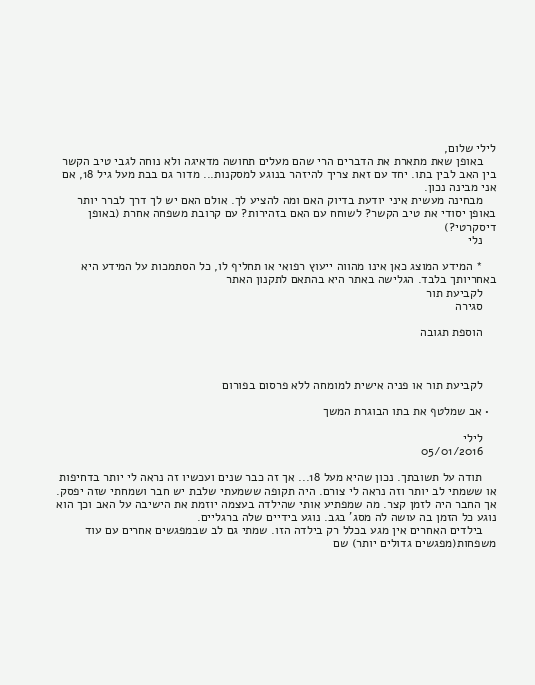לילי שלום,
    באופן שאת מתארת את הדברים הרי שהם מעלים תחושה מדאיגה ולא נוחה לגבי טיב הקשר בין האב לבין בתו. יחד עם זאת צריך להיזהר בנוגע למסקנות... מדור גם בבת מעל גיל 18, אם אני מבינה נכון.
    מבחינה מעשית איני יודעת בדיוק האם ומה להציע לך. אולם האם יש לך דרך לברר יותר באופן יסודי את טיב הקשר? לשוחח עם האם בזהירות? עם קרובת משפחה אחרת (באופן דיסקרטי?)
    נלי

    * המידע המוצג כאן אינו מהווה ייעוץ רפואי או תחליף לו, כל הסתמכות על המידע היא באחריותך בלבד. הגלישה באתר היא בהתאם לתקנון האתר
    לקביעת תור
    סגירה

    הוספת תגובה



    לקביעת תור או פניה אישית למומחה ללא פרסום בפורום

  • אב שמלטף את בתו הבוגרת המשך

    לילי
    05/01/2016

    תודה על תשובתך. נכון שהיא מעל 18... אך זה כבר שנים ועכשיו זה נראה לי יותר בדחיפות או ששמתי לב יותר וזה נראה לי צורם. היה תקופה ששמעתי שלבת יש חבר ושמחתי שזה יפסק. אך החבר היה לזמן קצר. מה שמפתיע אותי שהילדה בעצמה יוזמת את הישיבה על האב וכך הוא נוגע כל הזמן בה עושה לה מסג' בגב. נוגע בידיים שלה ברגליים.
    בילדים האחרים אין מגע בכלל רק בילדה הזו. שמתי גם לב שבמפגשים אחרים עם עוד משפחות(מפגשים גדולים יותר) שם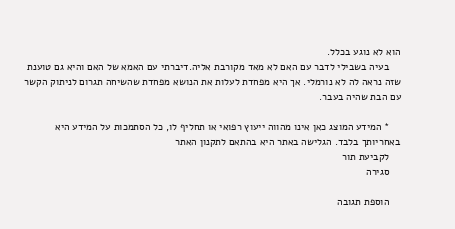הוא לא נוגע בכלל.
    בעיה בשבילי לדבר עם האם לא מאד מקורבת אליה.דיברתי עם האמא של האם והיא גם טוענת שזה נראה לה לא נורמלי. אך היא מפחדת לעלות את הנושא מפחדת שהשיחה תגרום לניתוק הקשר עם הבת שהיה בעבר.

    * המידע המוצג כאן אינו מהווה ייעוץ רפואי או תחליף לו, כל הסתמכות על המידע היא באחריותך בלבד. הגלישה באתר היא בהתאם לתקנון האתר
    לקביעת תור
    סגירה

    הוספת תגובה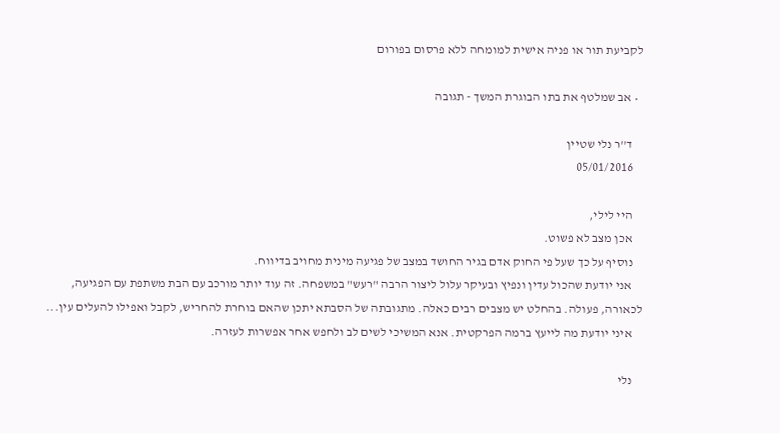לקביעת תור או פניה אישית למומחה ללא פרסום בפורום

  • אב שמלטף את בתו הבוגרת המשך - תגובה

    ד''ר נלי שטיין
    05/01/2016

    היי לילי,
    אכן מצב לא פשוט.
    נוסיף על כך שעל פי החוק אדם בגיר החושד במצב של פגיעה מינית מחויב בדיווח.
    אני יודעת שהכול עדין ונפיץ ובעיקר עלול ליצור הרבה "רעש" במשפחה. זה עוד יותר מורכב עם הבת משתפת עם הפגיעה, לכאורה, פעולה. בהחלט יש מצבים רבים כאלה. מתגובתה של הסבתא יתכן שהאם בוחרת להחריש, לקבל ואפילו להעלים עין...
    איני יודעת מה לייעץ ברמה הפרקטית. אנא המשיכי לשים לב ולחפש אחר אפשרות לעזרה.

    נלי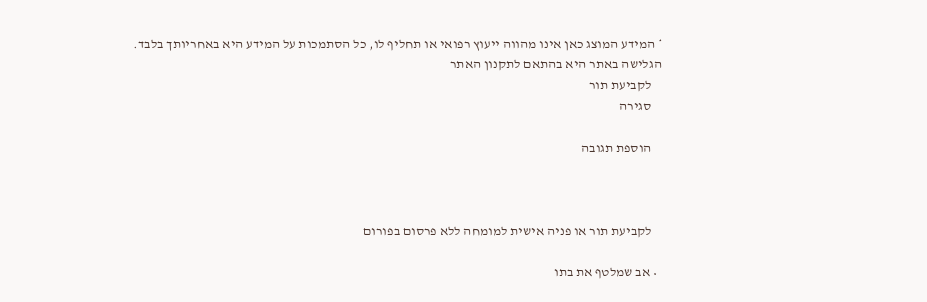* המידע המוצג כאן אינו מהווה ייעוץ רפואי או תחליף לו, כל הסתמכות על המידע היא באחריותך בלבד. הגלישה באתר היא בהתאם לתקנון האתר
    לקביעת תור
    סגירה

    הוספת תגובה



    לקביעת תור או פניה אישית למומחה ללא פרסום בפורום

  • אב שמלטף את בתו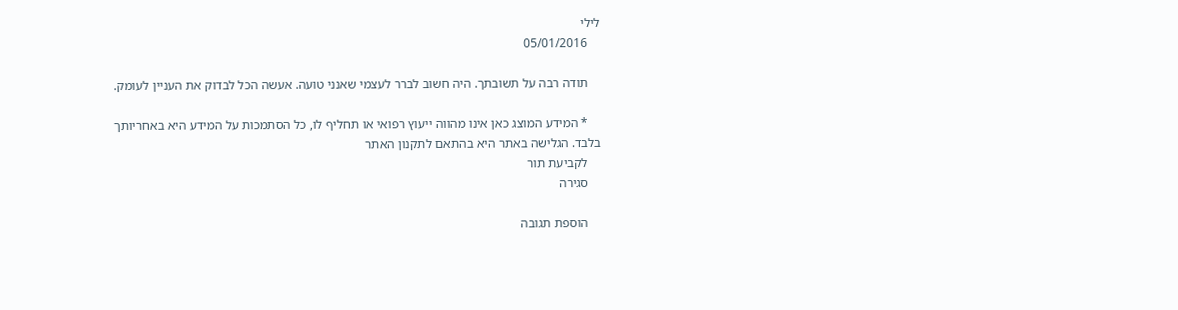לילי
    05/01/2016

    תודה רבה על תשובתך. היה חשוב לברר לעצמי שאנני טועה. אעשה הכל לבדוק את העניין לעומק.

    * המידע המוצג כאן אינו מהווה ייעוץ רפואי או תחליף לו, כל הסתמכות על המידע היא באחריותך בלבד. הגלישה באתר היא בהתאם לתקנון האתר
    לקביעת תור
    סגירה

    הוספת תגובה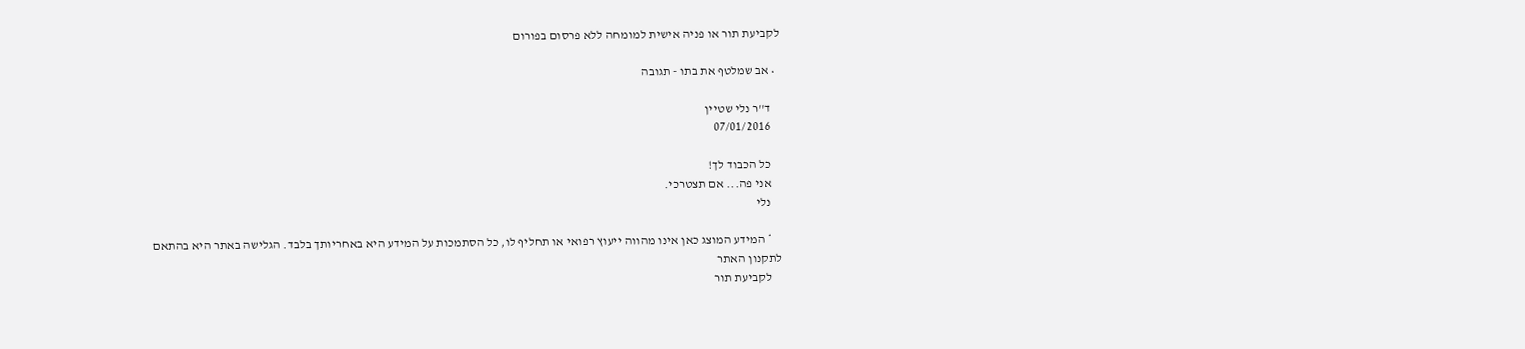לקביעת תור או פניה אישית למומחה ללא פרסום בפורום

  • אב שמלטף את בתו - תגובה

    ד''ר נלי שטיין
    07/01/2016

    כל הכבוד לך!
    אני פה... אם תצטרכי.
    נלי

    * המידע המוצג כאן אינו מהווה ייעוץ רפואי או תחליף לו, כל הסתמכות על המידע היא באחריותך בלבד. הגלישה באתר היא בהתאם לתקנון האתר
    לקביעת תור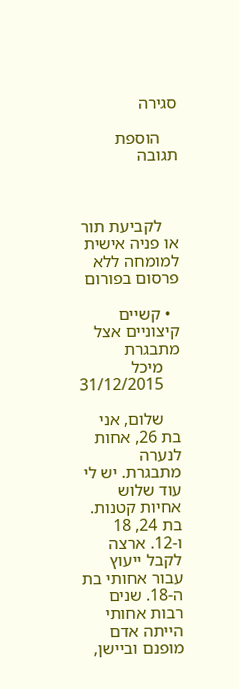סגירה

    הוספת תגובה



    לקביעת תור או פניה אישית למומחה ללא פרסום בפורום

  • קשיים קיצוניים אצל מתבגרת
    מיכל
    31/12/2015

    שלום, אני בת 26, אחות לנערה מתבגרת. יש לי עוד שלוש אחיות קטנות. בת 24, 18 ו-12. ארצה לקבל ייעוץ עבור אחותי בת ה-18. שנים רבות אחותי הייתה אדם מופנם וביישן,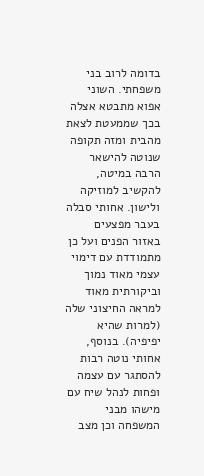בדומה לרוב בני משפחתי. השוני אפוא מתבטא אצלה בכך שממעטת לצאת מהבית ומזה תקופה שנוטה להישאר הרבה במיטה, להקשיב למוזיקה ולישון. אחותי סבלה בעבר מפצעים באזור הפנים ועל כן מתמודדת עם דימוי עצמי מאוד נמוך וביקורתית מאוד למראה החיצוני שלה (למרות שהיא יפיפיה). בנוסף, אחותי נוטה רבות להסתגר עם עצמה ופחות לנהל שיח עם מישהו מבני המשפחה וכן מצב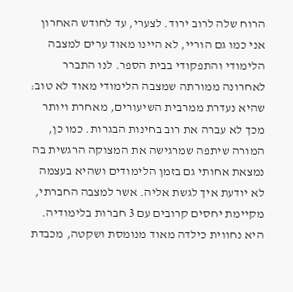הרוח שלה לרוב ירוד. לצערי, עד לחודש האחרון אני כמו גם הוריי, לא היינו מאוד ערים למצבה הלימודי והתפקודי בבית הספר. לנו התברר לאחרונה ממורתה שמצבה הלימודי מאוד לא טוב: שהיא נעדרת ממרבית השיעורים, מאחרת ויותר מכך לא עברה את רוב בחינות הבגרות. כמו כן, המורה שיתפה שמרגישה את המצוקה הרגשית בה נמצאת אחותי גם בזמן הלימודים ושהיא בעצמה לא יודעת איך לגשת אליה. אשר למצבה החברתי, מקיימת יחסים קרובים עם 3 חברות בלימודיה. היא נחווית כילדה מאוד מנומסת ושקטה, מכבדת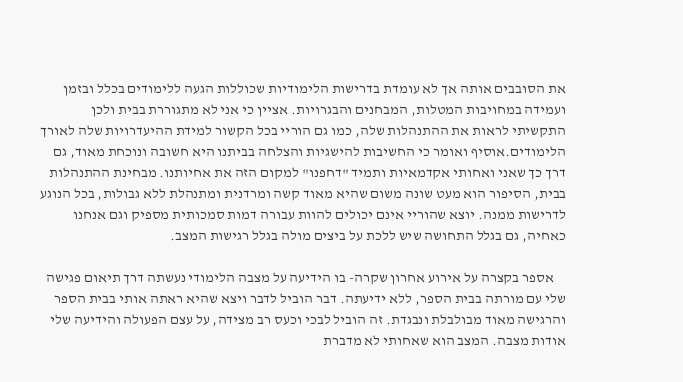את הסובבים אותה אך לא עומדת בדרישות הלימודיות שכוללות הגעה ללימודים בכלל ובזמן ועמידה במחויבות המטלות, המבחנים והבגרויות. אציין כי אני לא מתגוררת בבית ולכן התקשיתי לראות את ההתנהלות שלה, כמו גם הוריי בכל הקשור למידת ההיעדרויות שלה לאורך הלימודים.אוסיף ואומר כי החשיבות להישגיות והצלחה בביתנו היא חשובה ונוכחת מאוד, גם דרך כך שאני ואחותי אקדמאיות ותמיד "דחפנו" למקום הזה את אחיותנו. מבחינת ההתנהלות בבית, הסיפור הוא מעט שונה משום שהיא מאוד קשה ומרדנית ומתנהלת ללא גבולות, בכל הנוגע לדרישות ממנה. יוצא שהוריי אינם יכולים להוות עבורה דמות סמכותית מספיק וגם אנחנו כאחיה, גם בגלל התחושה שיש ללכת על ביצים מולה בגלל רגישות המצב.

    אספר בקצרה על אירוע אחרון שקרה- בו הידיעה על מצבה הלימודי נעשתה דרך תיאום פגישה שלי עם מורתה בבית הספר, ללא ידיעתה. דבר הוביל לדבר ויצא שהיא ראתה אותי בבית הספר והרגישה מאוד מבולבלת ונבגדת. זה הוביל לבכי וכעס רב מצידה, על עצם הפעולה והידיעה שלי אודות מצבה. המצב הוא שאחותי לא מדברת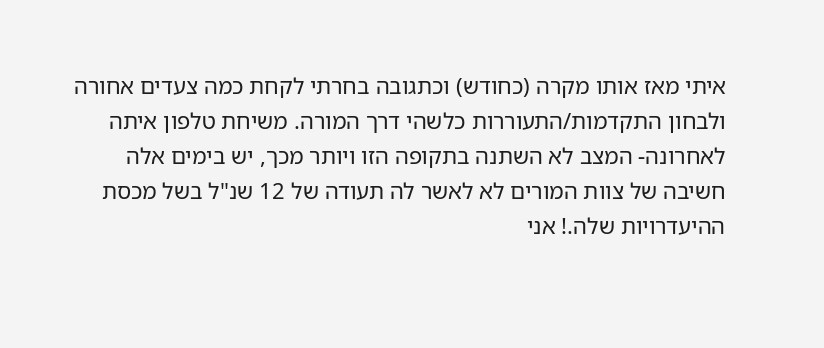איתי מאז אותו מקרה (כחודש) וכתגובה בחרתי לקחת כמה צעדים אחורה ולבחון התקדמות/התעוררות כלשהי דרך המורה. משיחת טלפון איתה לאחרונה- המצב לא השתנה בתקופה הזו ויותר מכך, יש בימים אלה חשיבה של צוות המורים לא לאשר לה תעודה של 12 שנ"ל בשל מכסת ההיעדרויות שלה.! אני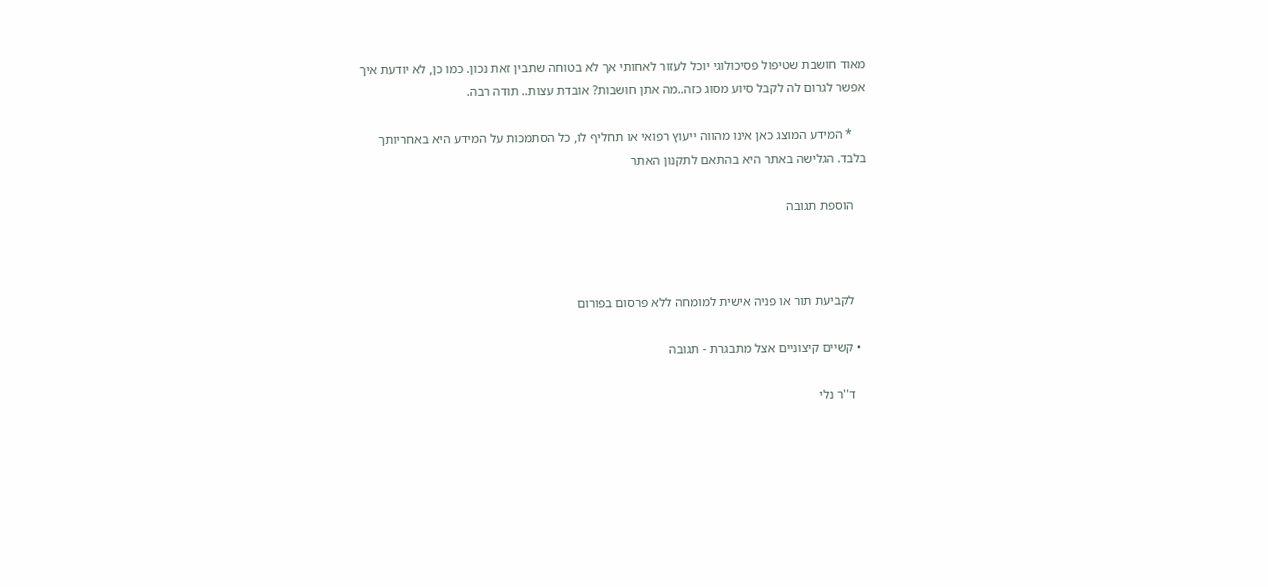מאוד חושבת שטיפול פסיכולוגי יוכל לעזור לאחותי אך לא בטוחה שתבין זאת נכון. כמו כן, לא יודעת איך אפשר לגרום לה לקבל סיוע מסוג כזה..מה אתן חושבות? אובדת עצות.. תודה רבה.

    * המידע המוצג כאן אינו מהווה ייעוץ רפואי או תחליף לו, כל הסתמכות על המידע היא באחריותך בלבד. הגלישה באתר היא בהתאם לתקנון האתר

    הוספת תגובה



    לקביעת תור או פניה אישית למומחה ללא פרסום בפורום

  • קשיים קיצוניים אצל מתבגרת - תגובה

    ד''ר נלי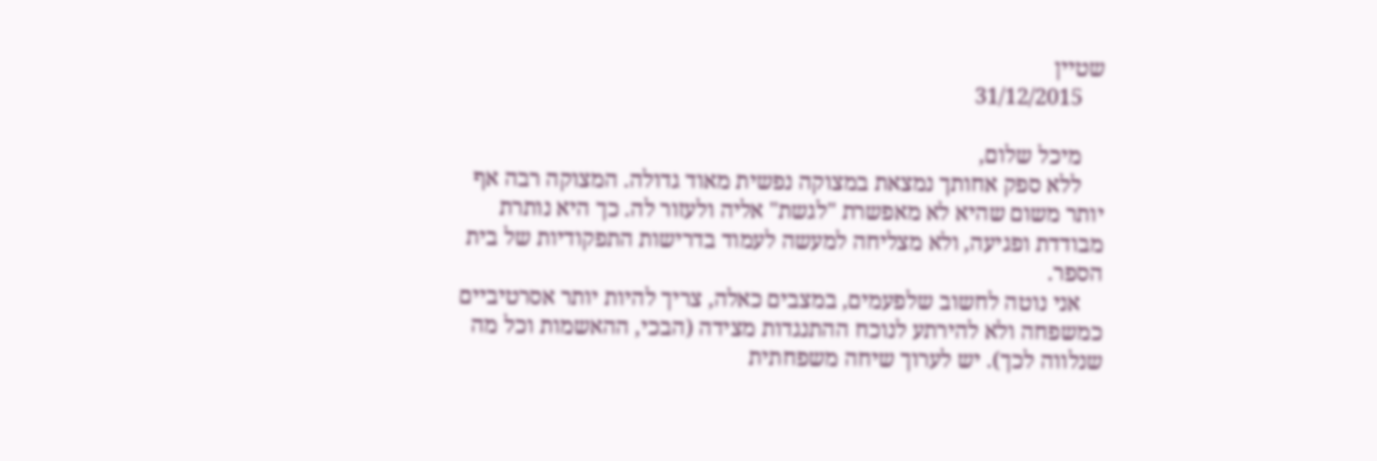שטיין
    31/12/2015

    מיכל שלום,
    ללא ספק אחותך נמצאת במצוקה נפשית מאוד גדולה. המצוקה רבה אף יותר משום שהיא לא מאפשרת "לגשת" אליה ולעזור לה. כך היא נותרת מבודדת ופגיעה, ולא מצליחה למעשה לעמוד בדרישות התפקודיות של בית הספר.
    אני נוטה לחשוב שלפעמים, במצבים כאלה, צריך להיות יותר אסרטיביים כמשפחה ולא להירתע לנוכח ההתנגדות מצידה (הבכי, ההאשמות וכל מה שנלווה לכך). יש לערוך שיחה משפחתית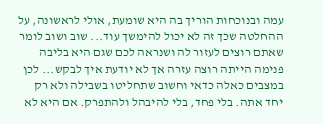עמה ובנוכחות הוריך בה היא שומעת, אולי לראשונה, על ההחלטה שכך זה לא יכול להימשך עוד... שוב ושוב לומר שאתם רוצים לעזור לה ושנראה לכם שגם היא בליבה פנימה הייתה רוצה עזרה אך לא יודעת איך לבקש... לכן במצבים כאלה כדאי וחשוב שתחליטו בשבילה ולא רק יחד אתה. בלי פחד, בלי להיבהל ולהתפרק. אם היא לא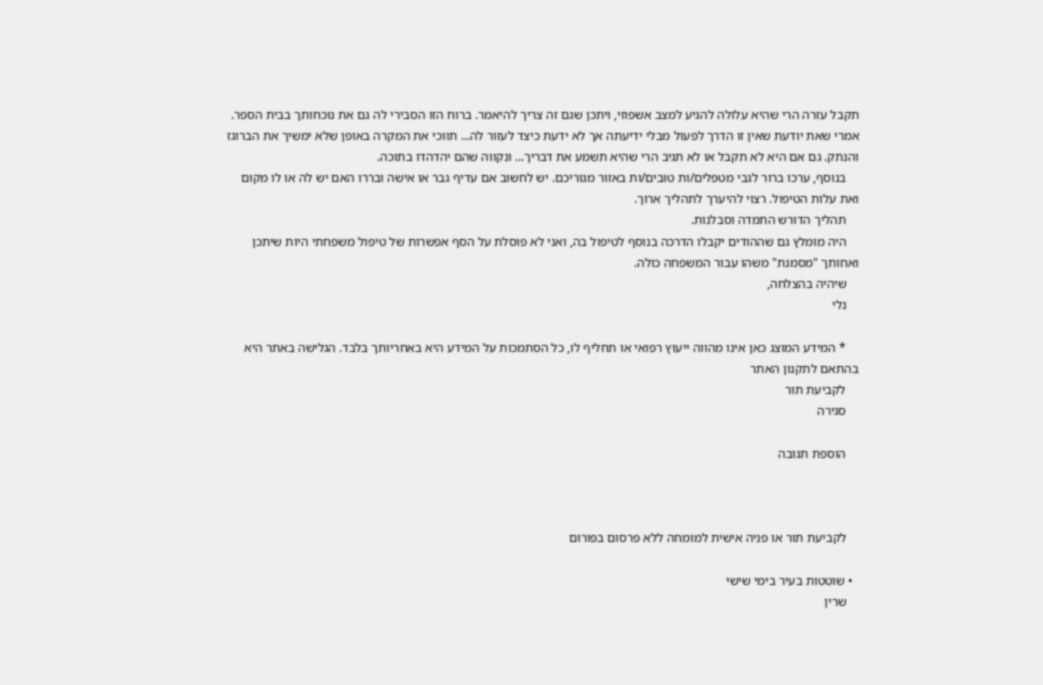תקבל עזרה הרי שהיא עלולה להגיע למצב אשפוזי, ויתכן שגם זה צריך להיאמר. ברוח הזו הסבירי לה גם את נוכחותך בבית הספר. אמרי שאת יודעת שאין זו הדרך לפעול מבלי ידיעתה אך לא ידעת כיצד לעזור לה... תווכי את המקרה באופן שלא ימשיך את הברוגז והנתק. גם אם היא לא תקבל או לא תגיב הרי שהיא תשמע את דבריך... ונקווה שהם יהדהדו בתוכה.
    בנוסף, ערכו ברור לגבי מטפלים/ות טובים/ות באזור מגוריכם. יש לחשוב אם עדיף גבר או אישה ובררו האם יש לה או לו מקום ואת עלות הטיפול. רצוי להיערך לתהליך ארוך.
    תהליך הדורש התמדה וסבלנות.
    היה מומלץ גם שההודים יקבלו הדרכה בנוסף לטיפול בה, ואני לא פוסלת על הסף אפשרות של טיפול משפחתי היות שיתכן ואחותך "מסמנת" משהו עבור המשפחה כולה.
    שיהיה בהצלחה,
    נלי

    * המידע המוצג כאן אינו מהווה ייעוץ רפואי או תחליף לו, כל הסתמכות על המידע היא באחריותך בלבד. הגלישה באתר היא בהתאם לתקנון האתר
    לקביעת תור
    סגירה

    הוספת תגובה



    לקביעת תור או פניה אישית למומחה ללא פרסום בפורום

  • שוטטות בעיר בימי שישי
    שרין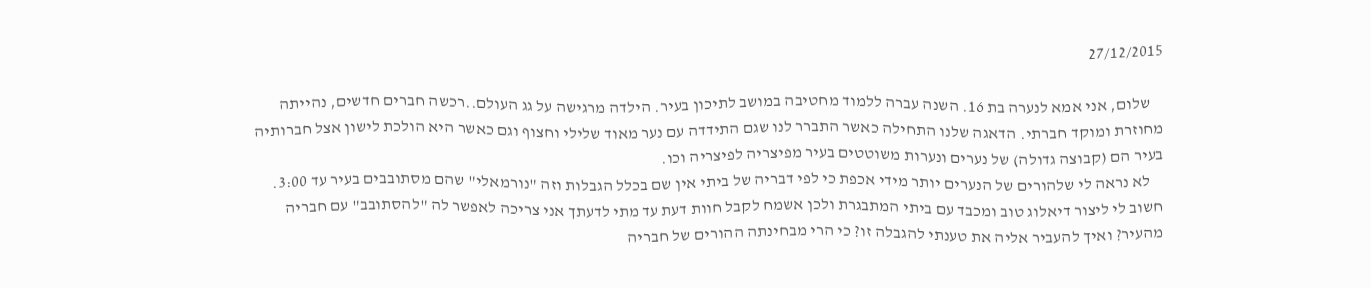27/12/2015

    שלום, אני אמא לנערה בת 16. השנה עברה ללמוד מחטיבה במושב לתיכון בעיר. הילדה מרגישה על גג העולם..רכשה חברים חדשים, נהייתה מחוזרת ומוקד חברתי. הדאגה שלנו התחילה כאשר התברר לנו שגם התידדה עם נער מאוד שלילי וחצוף וגם כאשר היא הולכת לישון אצל חברותיה בעיר הם (קבוצה גדולה) של נערים ונערות משוטטים בעיר מפיצריה לפיצריה וכו.
    לא נראה לי שלהורים של הנערים יותר מידי אכפת כי לפי דבריה של ביתי אין שם בכלל הגבלות וזה "נורמאלי" שהם מסתובבים בעיר עד 3:00. חשוב לי ליצור דיאלוג טוב ומכבד עם ביתי המתבגרת ולכן אשמח לקבל חוות דעת עד מתי לדעתך אני צריכה לאפשר לה "להסתובב" עם חבריה מהעיר? ואיך להעביר אליה את טענתי להגבלה זו? כי הרי מבחינתה ההורים של חבריה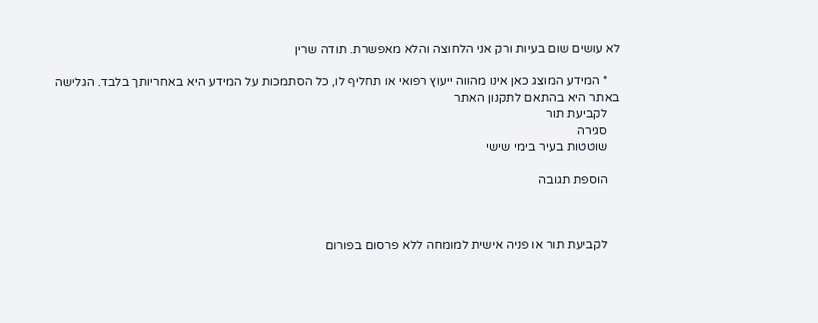לא עושים שום בעיות ורק אני הלחוצה והלא מאפשרת. תודה שרין

    * המידע המוצג כאן אינו מהווה ייעוץ רפואי או תחליף לו, כל הסתמכות על המידע היא באחריותך בלבד. הגלישה באתר היא בהתאם לתקנון האתר
    לקביעת תור
    סגירה
    שוטטות בעיר בימי שישי

    הוספת תגובה



    לקביעת תור או פניה אישית למומחה ללא פרסום בפורום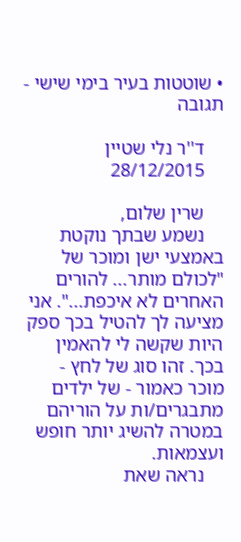• שוטטות בעיר בימי שישי - תגובה

    ד''ר נלי שטיין
    28/12/2015

    שרין שלום,
    נשמע שבתך נוקטת באמצעי ישן ומוכר של "לכולם מותר... להורים האחרים לא איכפת...". אני מציעה לך להטיל בכך ספק היות שקשה לי להאמין בכך. זהו סוג של לחץ - מוכר כאמור - של ילדים מתבגרים/ות על הוריהם במטרה להשיג יותר חופש ועצמאות.
    נראה שאת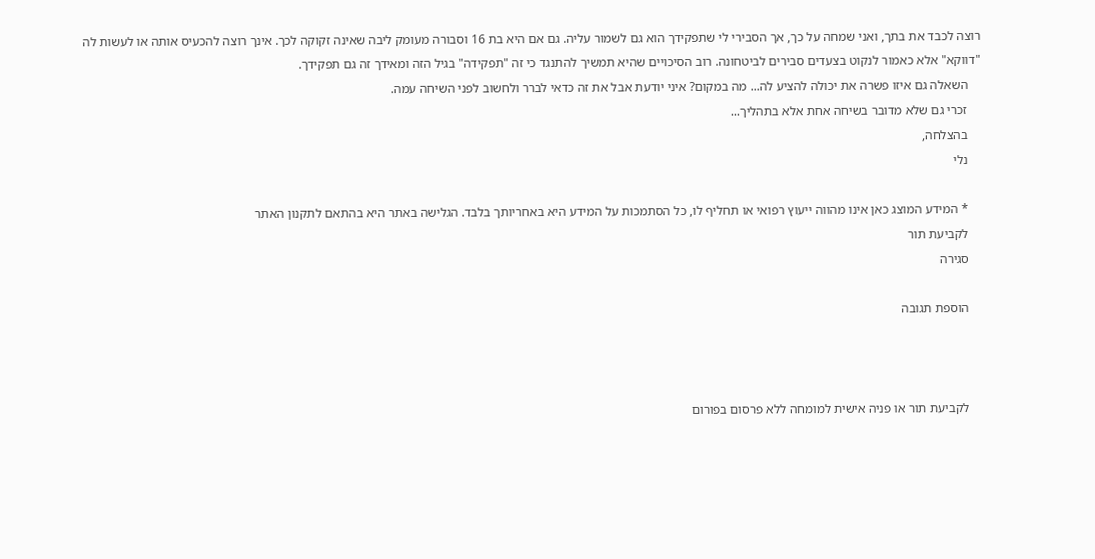רוצה לכבד את בתך, ואני שמחה על כך, אך הסבירי לי שתפקידך הוא גם לשמור עליה. גם אם היא בת 16 וסבורה מעומק ליבה שאינה זקוקה לכך. אינך רוצה להכעיס אותה או לעשות לה "דווקא" אלא כאמור לנקוט בצעדים סבירים לביטחונה. רוב הסיכויים שהיא תמשיך להתנגד כי זה "תפקידה" בגיל הזה ומאידך זה גם תפקידך.
    השאלה גם איזו פשרה את יכולה להציע לה... מה במקום? איני יודעת אבל את זה כדאי לברר ולחשוב לפני השיחה עמה.
    זכרי גם שלא מדובר בשיחה אחת אלא בתהליך...
    בהצלחה,
    נלי

    * המידע המוצג כאן אינו מהווה ייעוץ רפואי או תחליף לו, כל הסתמכות על המידע היא באחריותך בלבד. הגלישה באתר היא בהתאם לתקנון האתר
    לקביעת תור
    סגירה

    הוספת תגובה



    לקביעת תור או פניה אישית למומחה ללא פרסום בפורום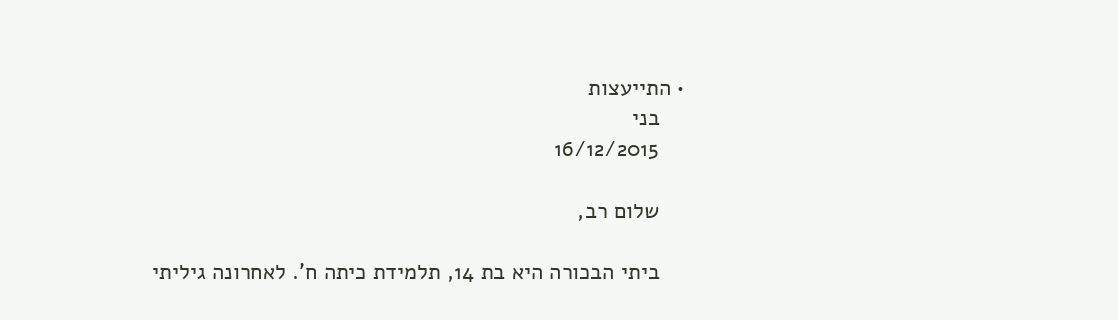• התייעצות
    בני
    16/12/2015

    שלום רב,

    ביתי הבכורה היא בת 14, תלמידת כיתה ח'. לאחרונה גיליתי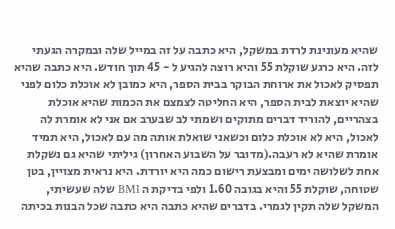שהיא מעונינת לרדת במשקל, היא כתבה על זה במייל שלה ובמקרה הגעתי לזה. היא כרגע שוקלת 55 והיא רוצה להגיע ל - 45 תוך חודש. היא כתבה שהיא תפסיק לאכול את ארוחת הבוקר בבית הספר, היא כמובן לא אוכלת כלום לפני שהיא יוצאת לבית הספר, היא החליטה לצמצם את הכמות שהיא אוכלת בצהריים, להוריד דברים מתוקים ושמתי לב שבערב אם אני לא אומרת לה לאכול, היא לא אוכלת כלום וכשאני שואלת אותה מה עם לאכול, היא תמיד אומרת שהיא לא רעבה.(מדובר על השבוע האחרון) גיליתי שהיא גם נשקלת אחת לשלושה ימים ומבצעת רישום כמה היא יורדת. היא נראית מצויין, בטן שטוחה, שוקלת 55 והיא בגובה 1.60 ולפי בדיקת ה BMI שלה שעשיתי, המשקל שלה תקין לגמרי. בדברים שהיא כתבה היא כתבה שכל הבנות בכיתה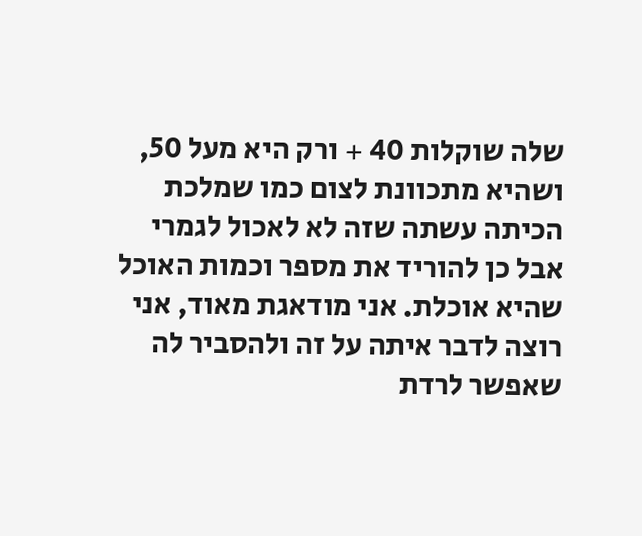שלה שוקלות 40 + ורק היא מעל 50, ושהיא מתכוונת לצום כמו שמלכת הכיתה עשתה שזה לא לאכול לגמרי אבל כן להוריד את מספר וכמות האוכל שהיא אוכלת. אני מודאגת מאוד, אני רוצה לדבר איתה על זה ולהסביר לה שאפשר לרדת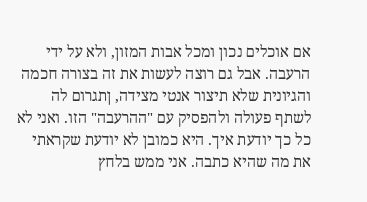אם אוכלים נכון ומכל אבות המזון, ולא על ידי הרעבה. אבל גם רוצה לעשות את זה בצורה חכמה והגיונית שלא תיצור אנטי מצידה, ןתגרום לה לשתף פעולה ולהפסיק עם "ההרעבה" הזו. ואני לא כל כך יודעת איך. היא כמובן לא יודעת שקראתי את מה שהיא כתבה. אני ממש בלחץ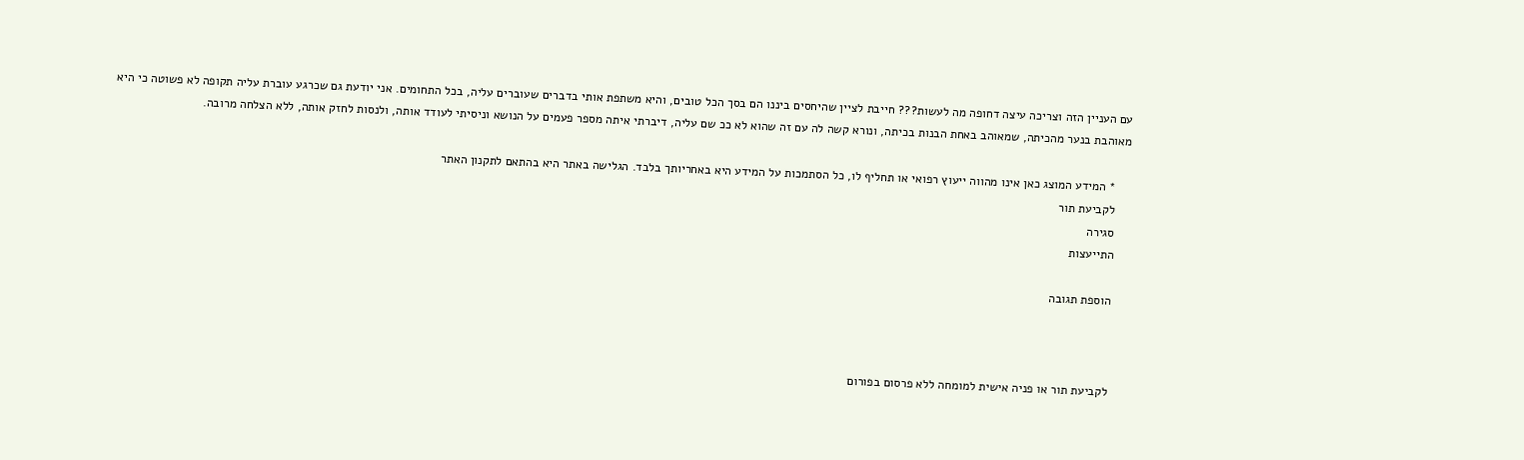עם העניין הזה וצריכה עיצה דחופה מה לעשות??? חייבת לציין שהיחסים ביננו הם בסך הכל טובים, והיא משתפת אותי בדברים שעוברים עליה, בכל התחומים. אני יודעת גם שכרגע עוברת עליה תקופה לא פשוטה כי היא מאוהבת בנער מהכיתה, שמאוהב באחת הבנות בכיתה, ונורא קשה לה עם זה שהוא לא ככ שם עליה, דיברתי איתה מספר פעמים על הנושא וניסיתי לעודד אותה, ולנסות לחזק אותה, ללא הצלחה מרובה.

    * המידע המוצג כאן אינו מהווה ייעוץ רפואי או תחליף לו, כל הסתמכות על המידע היא באחריותך בלבד. הגלישה באתר היא בהתאם לתקנון האתר
    לקביעת תור
    סגירה
    התייעצות

    הוספת תגובה



    לקביעת תור או פניה אישית למומחה ללא פרסום בפורום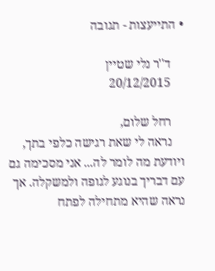• התייעצות - תגובה

    ד''ר נלי שטיין
    20/12/2015

    רחל שלום,
    נראה לי שאת רגישה כלפי בתך, ויודעת מה לומר לה... אני מסכימה גם עם דבריך בנוגע לגופה ולמשקלה. אך נראה שהיא מתחילה לפתח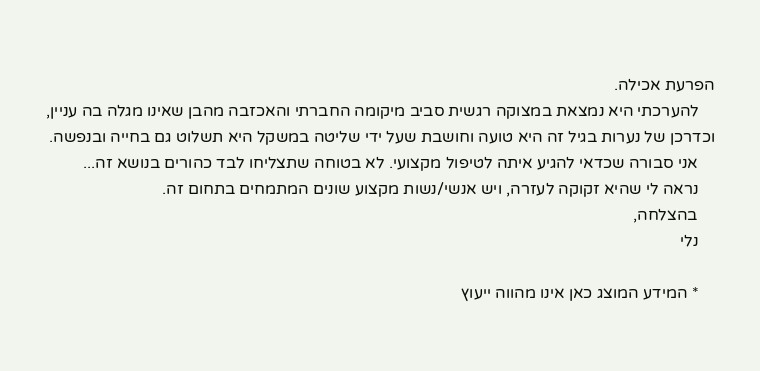הפרעת אכילה.
    להערכתי היא נמצאת במצוקה רגשית סביב מיקומה החברתי והאכזבה מהבן שאינו מגלה בה עניין, וכדרכן של נערות בגיל זה היא טועה וחושבת שעל ידי שליטה במשקל היא תשלוט גם בחייה ובנפשה.
    אני סבורה שכדאי להגיע איתה לטיפול מקצועי. לא בטוחה שתצליחו לבד כהורים בנושא זה...
    נראה לי שהיא זקוקה לעזרה, ויש אנשי/נשות מקצוע שונים המתמחים בתחום זה.
    בהצלחה,
    נלי

    * המידע המוצג כאן אינו מהווה ייעוץ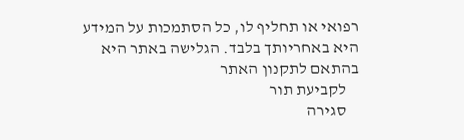רפואי או תחליף לו, כל הסתמכות על המידע היא באחריותך בלבד. הגלישה באתר היא בהתאם לתקנון האתר
    לקביעת תור
    סגירה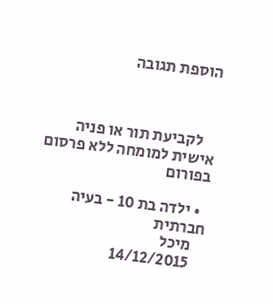הוספת תגובה



    לקביעת תור או פניה אישית למומחה ללא פרסום בפורום

  • ילדה בת 10 - בעיה חברתית
    מיכל
    14/12/2015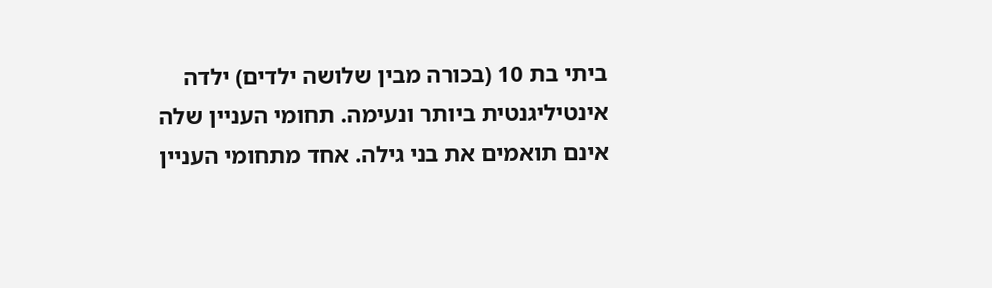ביתי בת 10 (בכורה מבין שלושה ילדים) ילדה אינטיליגנטית ביותר ונעימה. תחומי העניין שלה אינם תואמים את בני גילה. אחד מתחומי העניין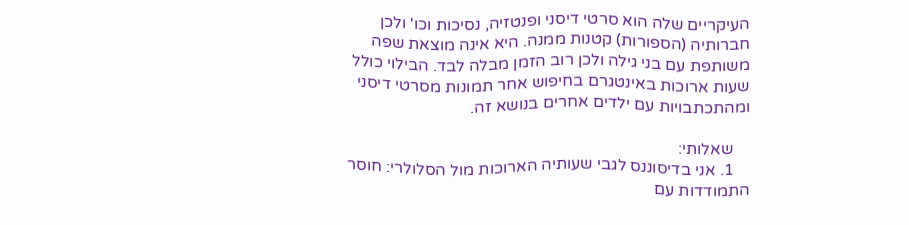העיקריים שלה הוא סרטי דיסני ופנטזיה, נסיכות וכו' ולכן חברותיה (הספורות) קטנות ממנה. היא אינה מוצאת שפה משותפת עם בני גילה ולכן רוב הזמן מבלה לבד. הבילוי כולל שעות ארוכות באינטגרם בחיפוש אחר תמונות מסרטי דיסני ומהתכתבויות עם ילדים אחרים בנושא זה.

    שאלותי:
    1. אני בדיסוננס לגבי שעותיה הארוכות מול הסלולרי: חוסר התמודדות עם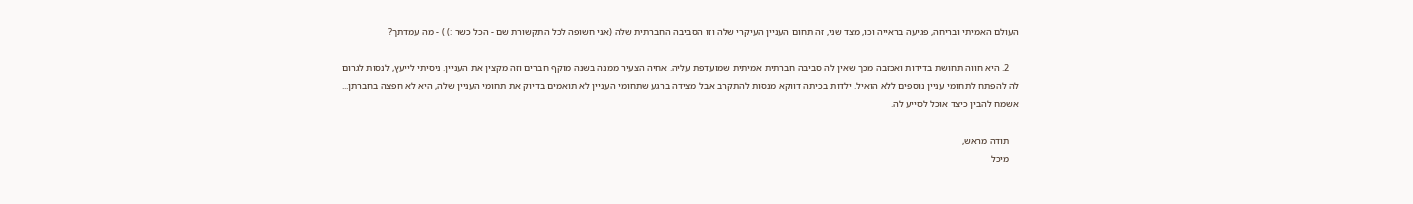העולם האמיתי ובריחה, פגיעה בראייה וכו, מצד שני, זה תחום העניין העיקרי שלה וזו הסביבה החברתית שלה (אני חשופה לכל התקשורת שם - הכל כשר :) ) - מה עמדתך?

    2. היא חווה תחושת בדידות ואכזבה מכך שאין לה סביבה חברתית אמיתית שמועדפת עליה. אחיה הצעיר ממנה בשנה מוקף חברים וזה מקצין את העניין. ניסיתי לייעץ, לנסות לגרום לה להפתח לתחומי עניין נוספים ללא הואיל. ילדות בכיתה דווקא מנסות להתקרב אבל מצידה ברגע שתחומי העניין לא תואמים בדיוק את תחומי העניין שלה, היא לא חפצה בחברתן... אשמח להבין כיצד אוכל לסייע לה.

    תודה מראש,
    מיכל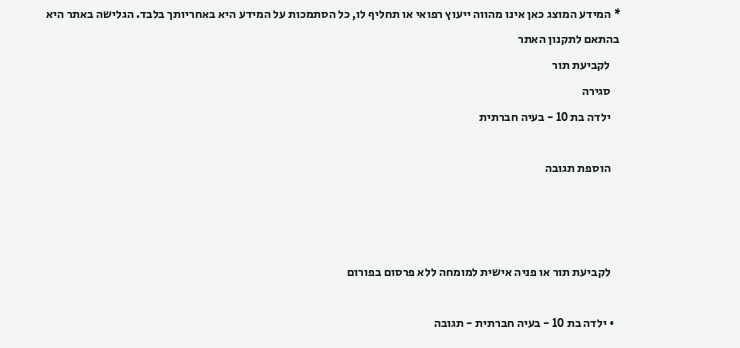* המידע המוצג כאן אינו מהווה ייעוץ רפואי או תחליף לו, כל הסתמכות על המידע היא באחריותך בלבד. הגלישה באתר היא בהתאם לתקנון האתר
    לקביעת תור
    סגירה
    ילדה בת 10 - בעיה חברתית

    הוספת תגובה



    לקביעת תור או פניה אישית למומחה ללא פרסום בפורום

  • ילדה בת 10 - בעיה חברתית - תגובה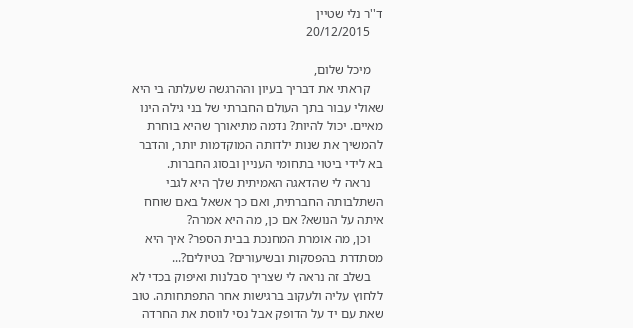ד''ר נלי שטיין
    20/12/2015

    מיכל שלום,
    קראתי את דבריך בעיון וההרגשה שעלתה בי היא שאולי עבור בתך העולם החברתי של בני גילה הינו מאיים. יכול להיות? נדמה מתיאורך שהיא בוחרת להמשיך את שנות ילדותה המוקדמות יותר, והדבר בא לידי ביטוי בתחומי העניין ובסוג החברות.
    נראה לי שהדאגה האמיתית שלך היא לגבי השתלבותה החברתית, ואם כך אשאל באם שוחח איתה על הנושא? אם כן, מה היא אמרה?
    וכן, מה אומרת המחנכת בבית הספר? איך היא מסתדרת בהפסקות ובשיעורים? בטיולים?...
    בשלב זה נראה לי שצריך סבלנות ואיפוק בכדי לא ללחוץ עליה ולעקוב ברגישות אחר התפתחותה. טוב שאת עם יד על הדופק אבל נסי לווסת את החרדה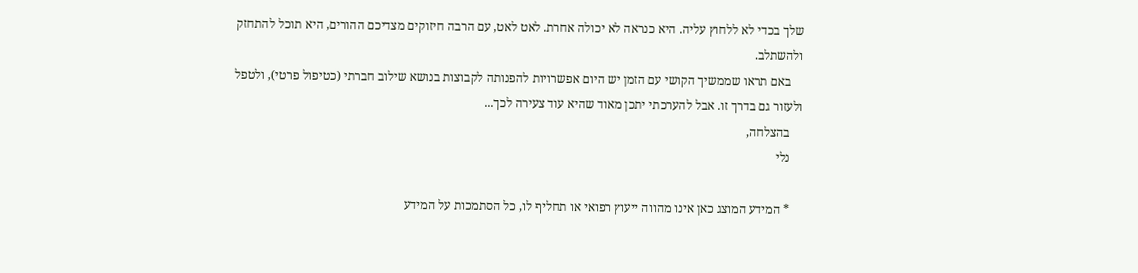שלך בכדי לא ללחוץ עליה. היא כנראה לא יכולה אחרת. לאט לאט, עם הרבה חיזוקים מצדיכם ההורים, היא תוכל להתחזק ולהשתלב.
    באם תראו שממשיך הקושי עם הזמן יש היום אפשרויות להפנותה לקבוצות בנושא שילוב חברתי (כטיפול פרטי), ולטפל ולעזור גם בדרך זו. אבל להערכתי יתכן מאוד שהיא עוד צעירה לכך...
    בהצלחה,
    נלי

    * המידע המוצג כאן אינו מהווה ייעוץ רפואי או תחליף לו, כל הסתמכות על המידע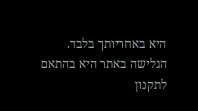היא באחריותך בלבד. הגלישה באתר היא בהתאם לתקנון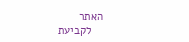האתר
    לקביעת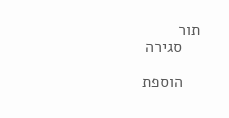תור
    סגירה

    הוספת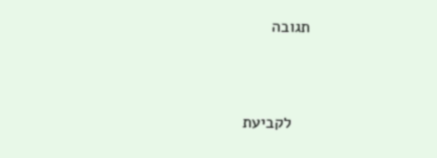תגובה



    לקביעת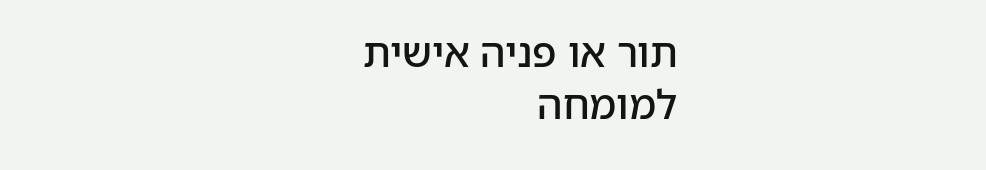תור או פניה אישית למומחה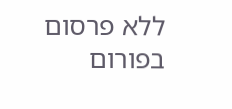ללא פרסום בפורום